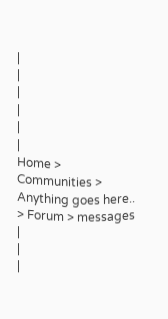|
|
|
|
|
|
Home > Communities > Anything goes here.. > Forum > messages |
|
|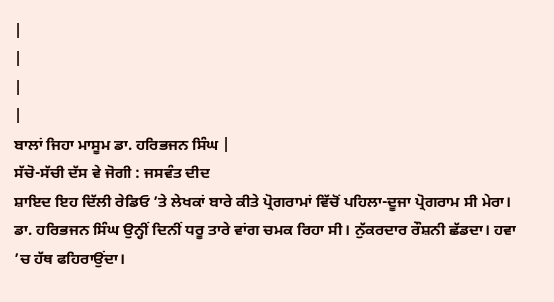|
|
|
|
ਬਾਲਾਂ ਜਿਹਾ ਮਾਸੂਮ ਡਾ. ਹਰਿਭਜਨ ਸਿੰਘ |
ਸੱਚੋ-ਸੱਚੀ ਦੱਸ ਵੇ ਜੋਗੀ : ਜਸਵੰਤ ਦੀਦ
ਸ਼ਾਇਦ ਇਹ ਦਿੱਲੀ ਰੇਡਿਓ ’ਤੇ ਲੇਖਕਾਂ ਬਾਰੇ ਕੀਤੇ ਪ੍ਰੋਗਰਾਮਾਂ ਵਿੱਚੋਂ ਪਹਿਲਾ-ਦੂਜਾ ਪ੍ਰੋਗਰਾਮ ਸੀ ਮੇਰਾ। ਡਾ. ਹਰਿਭਜਨ ਸਿੰਘ ਉਨ੍ਹੀਂ ਦਿਨੀਂ ਧਰੂ ਤਾਰੇ ਵਾਂਗ ਚਮਕ ਰਿਹਾ ਸੀ। ਨੁੱਕਰਦਾਰ ਰੌਸ਼ਨੀ ਛੱਡਦਾ। ਹਵਾ ’ਚ ਹੱਥ ਫਹਿਰਾਉਂਦਾ।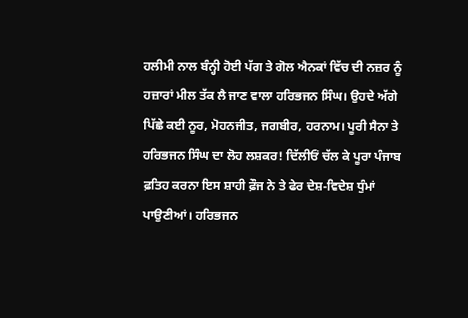ਹਲੀਮੀ ਨਾਲ ਬੰਨ੍ਹੀ ਹੋਈ ਪੱਗ ਤੇ ਗੋਲ ਐਨਕਾਂ ਵਿੱਚ ਦੀ ਨਜ਼ਰ ਨੂੰ ਹਜ਼ਾਰਾਂ ਮੀਲ ਤੱਕ ਲੈ ਜਾਣ ਵਾਲਾ ਹਰਿਭਜਨ ਸਿੰਘ। ਉਹਦੇ ਅੱਗੇ ਪਿੱਛੇ ਕਈ ਨੂਰ, ਮੋਹਨਜੀਤ, ਜਗਬੀਰ, ਹਰਨਾਮ। ਪੂਰੀ ਸੈਨਾ ਤੇ ਹਰਿਭਜਨ ਸਿੰਘ ਦਾ ਲੋਹ ਲਸ਼ਕਰ! ਦਿੱਲੀਓਂ ਚੱਲ ਕੇ ਪੂਰਾ ਪੰਜਾਬ ਫ਼ਤਿਹ ਕਰਨਾ ਇਸ ਸ਼ਾਹੀ ਫ਼ੌਜ ਨੇ ਤੇ ਫੇਰ ਦੇਸ਼-ਵਿਦੇਸ਼ ਧੁੰਮਾਂ ਪਾਉਣੀਆਂ। ਹਰਿਭਜਨ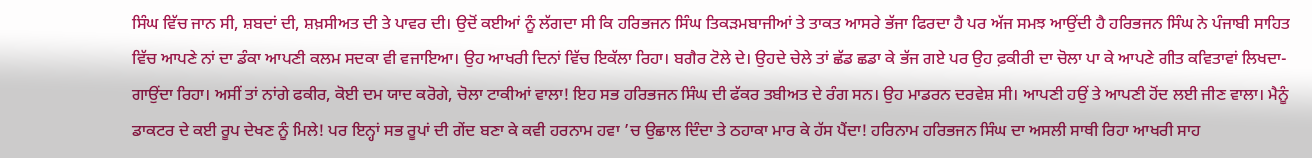ਸਿੰਘ ਵਿੱਚ ਜਾਨ ਸੀ, ਸ਼ਬਦਾਂ ਦੀ, ਸ਼ਖ਼ਸੀਅਤ ਦੀ ਤੇ ਪਾਵਰ ਦੀ। ਉਦੋਂ ਕਈਆਂ ਨੂੰ ਲੱਗਦਾ ਸੀ ਕਿ ਹਰਿਭਜਨ ਸਿੰਘ ਤਿਕੜਮਬਾਜੀਆਂ ਤੇ ਤਾਕਤ ਆਸਰੇ ਭੱਜਾ ਫਿਰਦਾ ਹੈ ਪਰ ਅੱਜ ਸਮਝ ਆਉਂਦੀ ਹੈ ਹਰਿਭਜਨ ਸਿੰਘ ਨੇ ਪੰਜਾਬੀ ਸਾਹਿਤ ਵਿੱਚ ਆਪਣੇ ਨਾਂ ਦਾ ਡੰਕਾ ਆਪਣੀ ਕਲਮ ਸਦਕਾ ਵੀ ਵਜਾਇਆ। ਉਹ ਆਖਰੀ ਦਿਨਾਂ ਵਿੱਚ ਇਕੱਲਾ ਰਿਹਾ। ਬਗੈਰ ਟੋਲੇ ਦੇ। ਉਹਦੇ ਚੇਲੇ ਤਾਂ ਛੱਡ ਛਡਾ ਕੇ ਭੱਜ ਗਏ ਪਰ ਉਹ ਫ਼ਕੀਰੀ ਦਾ ਚੋਲਾ ਪਾ ਕੇ ਆਪਣੇ ਗੀਤ ਕਵਿਤਾਵਾਂ ਲਿਖਦਾ-ਗਾਉਂਦਾ ਰਿਹਾ। ਅਸੀਂ ਤਾਂ ਨਾਂਗੇ ਫਕੀਰ, ਕੋਈ ਦਮ ਯਾਦ ਕਰੋਗੇ, ਚੋਲਾ ਟਾਕੀਆਂ ਵਾਲਾ! ਇਹ ਸਭ ਹਰਿਭਜਨ ਸਿੰਘ ਦੀ ਫੱਕਰ ਤਬੀਅਤ ਦੇ ਰੰਗ ਸਨ। ਉਹ ਮਾਡਰਨ ਦਰਵੇਸ਼ ਸੀ। ਆਪਣੀ ਹਉਂ ਤੇ ਆਪਣੀ ਹੋਂਦ ਲਈ ਜੀਣ ਵਾਲਾ। ਮੈਨੂੰ ਡਾਕਟਰ ਦੇ ਕਈ ਰੂਪ ਦੇਖਣ ਨੂੰ ਮਿਲੇ! ਪਰ ਇਨ੍ਹਾਂ ਸਭ ਰੂਪਾਂ ਦੀ ਗੇਂਦ ਬਣਾ ਕੇ ਕਵੀ ਹਰਨਾਮ ਹਵਾ ’ਚ ਉਛਾਲ ਦਿੰਦਾ ਤੇ ਠਹਾਕਾ ਮਾਰ ਕੇ ਹੱਸ ਪੈਂਦਾ! ਹਰਿਨਾਮ ਹਰਿਭਜਨ ਸਿੰਘ ਦਾ ਅਸਲੀ ਸਾਥੀ ਰਿਹਾ ਆਖਰੀ ਸਾਹ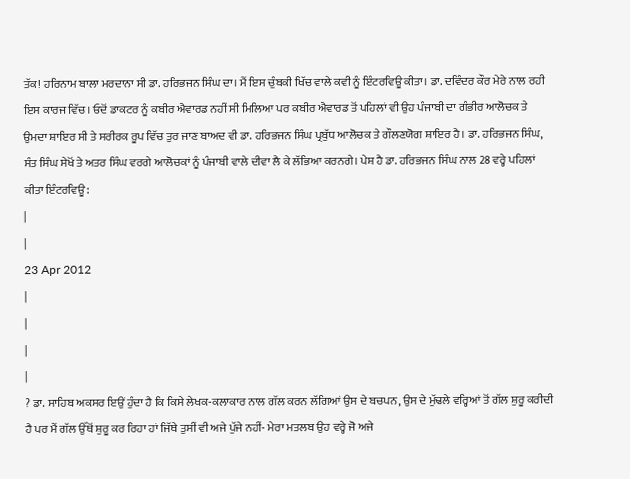ਤੱਕ! ਹਰਿਨਾਮ ਬਾਲਾ ਮਰਦਾਨਾ ਸੀ ਡਾ. ਹਰਿਭਜਨ ਸਿੰਘ ਦਾ। ਮੈਂ ਇਸ ਚੁੰਬਕੀ ਖਿੱਚ ਵਾਲੇ ਕਵੀ ਨੂੰ ਇੰਟਰਵਿਊ ਕੀਤਾ। ਡਾ. ਦਵਿੰਦਰ ਕੌਰ ਮੇਰੇ ਨਾਲ ਰਹੀ ਇਸ ਕਾਰਜ ਵਿੱਚ। ਓਦੋਂ ਡਾਕਟਰ ਨੂੰ ਕਬੀਰ ਐਵਾਰਡ ਨਹੀਂ ਸੀ ਮਿਲਿਆ ਪਰ ਕਬੀਰ ਐਵਾਰਡ ਤੋਂ ਪਹਿਲਾਂ ਵੀ ਉਹ ਪੰਜਾਬੀ ਦਾ ਗੰਭੀਰ ਆਲੋਚਕ ਤੇ ਉਮਦਾ ਸ਼ਾਇਰ ਸੀ ਤੇ ਸਰੀਰਕ ਰੂਪ ਵਿੱਚ ਤੁਰ ਜਾਣ ਬਾਅਦ ਵੀ ਡਾ. ਹਰਿਭਜਨ ਸਿੰਘ ਪ੍ਰਬੁੱਧ ਆਲੋਚਕ ਤੇ ਗੌਲਣਯੋਗ ਸ਼ਾਇਰ ਹੈ। ਡਾ. ਹਰਿਭਜਨ ਸਿੰਘ, ਸੰਤ ਸਿੰਘ ਸੇਖੋਂ ਤੇ ਅਤਰ ਸਿੰਘ ਵਰਗੇ ਆਲੋਚਕਾਂ ਨੂੰ ਪੰਜਾਬੀ ਵਾਲੇ ਦੀਵਾ ਲੈ ਕੇ ਲੱਭਿਆ ਕਰਨਗੇ। ਪੇਸ਼ ਹੈ ਡਾ. ਹਰਿਭਜਨ ਸਿੰਘ ਨਾਲ 28 ਵਰ੍ਹੇ ਪਹਿਲਾਂ ਕੀਤਾ ਇੰਟਰਵਿਊ:
|
|
23 Apr 2012
|
|
|
|
? ਡਾ. ਸਾਹਿਬ ਅਕਸਰ ਇਉਂ ਹੁੰਦਾ ਹੈ ਕਿ ਕਿਸੇ ਲੇਖਕ-ਕਲਾਕਾਰ ਨਾਲ ਗੱਲ ਕਰਨ ਲੱਗਿਆਂ ਉਸ ਦੇ ਬਚਪਨ, ਉਸ ਦੇ ਮੁੱਢਲੇ ਵਰ੍ਹਿਆਂ ਤੋਂ ਗੱਲ ਸ਼ੁਰੂ ਕਰੀਦੀ ਹੈ ਪਰ ਮੈਂ ਗੱਲ ਉੱਥੋਂ ਸ਼ੁਰੂ ਕਰ ਰਿਹਾ ਹਾਂ ਜਿੱਥੇ ਤੁਸੀਂ ਵੀ ਅਜੇ ਪੁੱਜੇ ਨਹੀਂ- ਮੇਰਾ ਮਤਲਬ ਉਹ ਵਰ੍ਹੇ ਜੋ ਅਜੇ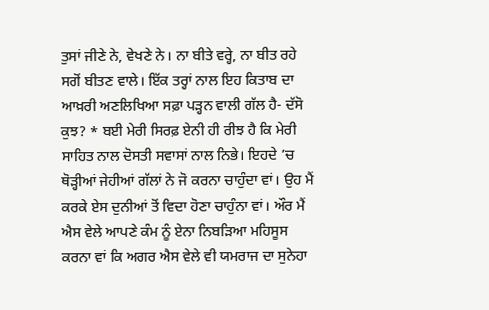ਤੁਸਾਂ ਜੀਣੇ ਨੇ, ਵੇਖਣੇ ਨੇ। ਨਾ ਬੀਤੇ ਵਰ੍ਹੇ, ਨਾ ਬੀਤ ਰਹੇ ਸਗੋਂ ਬੀਤਣ ਵਾਲੇ। ਇੱਕ ਤਰ੍ਹਾਂ ਨਾਲ ਇਹ ਕਿਤਾਬ ਦਾ ਆਖ਼ਰੀ ਅਣਲਿਖਿਆ ਸਫ਼ਾ ਪੜ੍ਹਨ ਵਾਲੀ ਗੱਲ ਹੈ- ਦੱਸੋ ਕੁਝ? * ਬਈ ਮੇਰੀ ਸਿਰਫ਼ ਏਨੀ ਹੀ ਰੀਝ ਹੈ ਕਿ ਮੇਰੀ ਸਾਹਿਤ ਨਾਲ ਦੋਸਤੀ ਸਵਾਸਾਂ ਨਾਲ ਨਿਭੇ। ਇਹਦੇ ’ਚ ਥੋੜ੍ਹੀਆਂ ਜੇਹੀਆਂ ਗੱਲਾਂ ਨੇ ਜੋ ਕਰਨਾ ਚਾਹੁੰਦਾ ਵਾਂ। ਉਹ ਮੈਂ ਕਰਕੇ ਏਸ ਦੁਨੀਆਂ ਤੋਂ ਵਿਦਾ ਹੋਣਾ ਚਾਹੁੰਨਾ ਵਾਂ। ਔਰ ਮੈਂ ਐਸ ਵੇਲੇ ਆਪਣੇ ਕੰਮ ਨੂੰ ਏਨਾ ਨਿਬੜਿਆ ਮਹਿਸੂਸ ਕਰਨਾ ਵਾਂ ਕਿ ਅਗਰ ਐਸ ਵੇਲੇ ਵੀ ਯਮਰਾਜ ਦਾ ਸੁਨੇਹਾ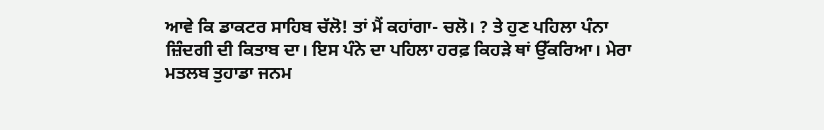ਆਵੇ ਕਿ ਡਾਕਟਰ ਸਾਹਿਬ ਚੱਲੋ! ਤਾਂ ਮੈਂ ਕਹਾਂਗਾ- ਚਲੋ। ? ਤੇ ਹੁਣ ਪਹਿਲਾ ਪੰਨਾ ਜ਼ਿੰਦਗੀ ਦੀ ਕਿਤਾਬ ਦਾ। ਇਸ ਪੰਨੇ ਦਾ ਪਹਿਲਾ ਹਰਫ਼ ਕਿਹੜੇ ਥਾਂ ਉੱਕਰਿਆ। ਮੇਰਾ ਮਤਲਬ ਤੁਹਾਡਾ ਜਨਮ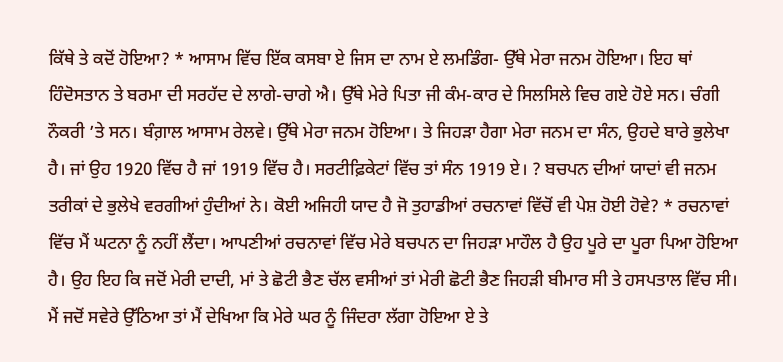ਕਿੱਥੇ ਤੇ ਕਦੋਂ ਹੋਇਆ? * ਆਸਾਮ ਵਿੱਚ ਇੱਕ ਕਸਬਾ ਏ ਜਿਸ ਦਾ ਨਾਮ ਏ ਲਮਡਿੰਗ- ਉੱਥੇ ਮੇਰਾ ਜਨਮ ਹੋਇਆ। ਇਹ ਥਾਂ ਹਿੰਦੋਸਤਾਨ ਤੇ ਬਰਮਾ ਦੀ ਸਰਹੱਦ ਦੇ ਲਾਗੇ-ਚਾਗੇ ਐ। ਉੱਥੇ ਮੇਰੇ ਪਿਤਾ ਜੀ ਕੰਮ-ਕਾਰ ਦੇ ਸਿਲਸਿਲੇ ਵਿਚ ਗਏ ਹੋਏ ਸਨ। ਚੰਗੀ ਨੌਕਰੀ ’ਤੇ ਸਨ। ਬੰਗ਼ਾਲ ਆਸਾਮ ਰੇਲਵੇ। ਉੱਥੇ ਮੇਰਾ ਜਨਮ ਹੋਇਆ। ਤੇ ਜਿਹੜਾ ਹੈਗਾ ਮੇਰਾ ਜਨਮ ਦਾ ਸੰਨ, ਉਹਦੇ ਬਾਰੇ ਭੁਲੇਖਾ ਹੈ। ਜਾਂ ਉਹ 1920 ਵਿੱਚ ਹੈ ਜਾਂ 1919 ਵਿੱਚ ਹੈ। ਸਰਟੀਫ਼ਿਕੇਟਾਂ ਵਿੱਚ ਤਾਂ ਸੰਨ 1919 ਏ। ? ਬਚਪਨ ਦੀਆਂ ਯਾਦਾਂ ਵੀ ਜਨਮ ਤਰੀਕਾਂ ਦੇ ਭੁਲੇਖੇ ਵਰਗੀਆਂ ਹੁੰਦੀਆਂ ਨੇ। ਕੋਈ ਅਜਿਹੀ ਯਾਦ ਹੈ ਜੋ ਤੁਹਾਡੀਆਂ ਰਚਨਾਵਾਂ ਵਿੱਚੋਂ ਵੀ ਪੇਸ਼ ਹੋਈ ਹੋਵੇ? * ਰਚਨਾਵਾਂ ਵਿੱਚ ਮੈਂ ਘਟਨਾ ਨੂੰ ਨਹੀਂ ਲੈਂਦਾ। ਆਪਣੀਆਂ ਰਚਨਾਵਾਂ ਵਿੱਚ ਮੇਰੇ ਬਚਪਨ ਦਾ ਜਿਹੜਾ ਮਾਹੌਲ ਹੈ ਉਹ ਪੂਰੇ ਦਾ ਪੂਰਾ ਪਿਆ ਹੋਇਆ ਹੈ। ਉਹ ਇਹ ਕਿ ਜਦੋਂ ਮੇਰੀ ਦਾਦੀ, ਮਾਂ ਤੇ ਛੋਟੀ ਭੈਣ ਚੱਲ ਵਸੀਆਂ ਤਾਂ ਮੇਰੀ ਛੋਟੀ ਭੈਣ ਜਿਹੜੀ ਬੀਮਾਰ ਸੀ ਤੇ ਹਸਪਤਾਲ ਵਿੱਚ ਸੀ। ਮੈਂ ਜਦੋਂ ਸਵੇਰੇ ਉੱਠਿਆ ਤਾਂ ਮੈਂ ਦੇਖਿਆ ਕਿ ਮੇਰੇ ਘਰ ਨੂੰ ਜਿੰਦਰਾ ਲੱਗਾ ਹੋਇਆ ਏ ਤੇ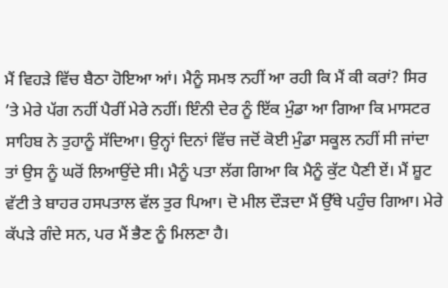ਮੈਂ ਵਿਹੜੇ ਵਿੱਚ ਬੈਠਾ ਹੋਇਆ ਆਂ। ਮੈਨੂੰ ਸਮਝ ਨਹੀਂ ਆ ਰਹੀ ਕਿ ਮੈਂ ਕੀ ਕਰਾਂ? ਸਿਰ ’ਤੇ ਮੇਰੇ ਪੱਗ ਨਹੀਂ ਪੈਰੀਂ ਮੇਰੇ ਨਹੀਂ। ਇੰਨੀ ਦੇਰ ਨੂੰ ਇੱਕ ਮੁੰਡਾ ਆ ਗਿਆ ਕਿ ਮਾਸਟਰ ਸਾਹਿਬ ਨੇ ਤੁਹਾਨੂੰ ਸੱਦਿਆ। ਉਨ੍ਹਾਂ ਦਿਨਾਂ ਵਿੱਚ ਜਦੋਂ ਕੋਈ ਮੁੰਡਾ ਸਕੂਲ ਨਹੀਂ ਸੀ ਜਾਂਦਾ ਤਾਂ ਉਸ ਨੂੰ ਘਰੋਂ ਲਿਆਉਂਦੇ ਸੀ। ਮੈਨੂੰ ਪਤਾ ਲੱਗ ਗਿਆ ਕਿ ਮੈਨੂੰ ਕੁੱਟ ਪੈਣੀ ਏਂ। ਮੈਂ ਸ਼ੂਟ ਵੱਟੀ ਤੇ ਬਾਹਰ ਹਸਪਤਾਲ ਵੱਲ ਤੁਰ ਪਿਆ। ਦੋ ਮੀਲ ਦੌੜਦਾ ਮੈਂ ਉੱਥੇ ਪਹੁੰਚ ਗਿਆ। ਮੇਰੇ ਕੱਪੜੇ ਗੰਦੇ ਸਨ, ਪਰ ਮੈਂ ਭੈਣ ਨੂੰ ਮਿਲਣਾ ਹੈ।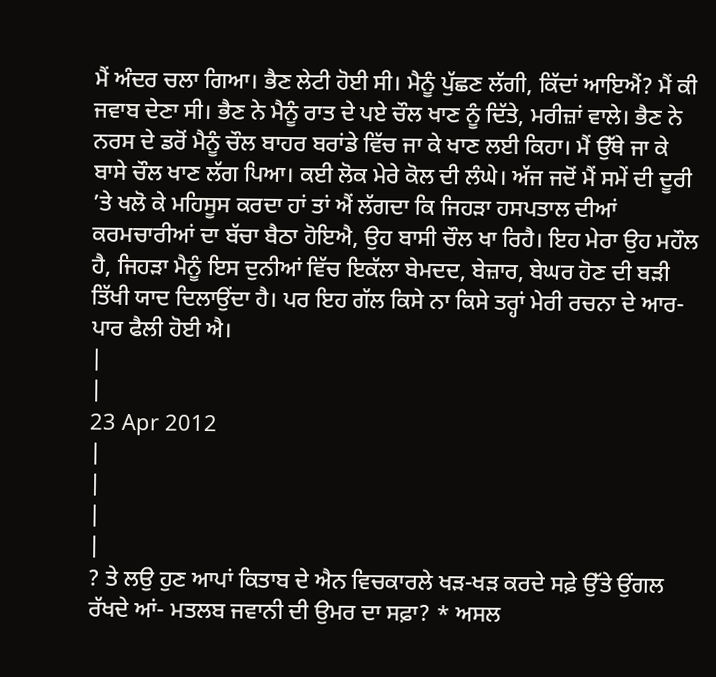ਮੈਂ ਅੰਦਰ ਚਲਾ ਗਿਆ। ਭੈਣ ਲੇਟੀ ਹੋਈ ਸੀ। ਮੈਨੂੰ ਪੁੱਛਣ ਲੱਗੀ, ਕਿੱਦਾਂ ਆਇਐਂ? ਮੈਂ ਕੀ ਜਵਾਬ ਦੇਣਾ ਸੀ। ਭੈਣ ਨੇ ਮੈਨੂੰ ਰਾਤ ਦੇ ਪਏ ਚੌਲ ਖਾਣ ਨੂੰ ਦਿੱਤੇ, ਮਰੀਜ਼ਾਂ ਵਾਲੇ। ਭੈਣ ਨੇ ਨਰਸ ਦੇ ਡਰੋਂ ਮੈਨੂੰ ਚੌਲ ਬਾਹਰ ਬਰਾਂਡੇ ਵਿੱਚ ਜਾ ਕੇ ਖਾਣ ਲਈ ਕਿਹਾ। ਮੈਂ ਉੱਥੇ ਜਾ ਕੇ ਬਾਸੇ ਚੌਲ ਖਾਣ ਲੱਗ ਪਿਆ। ਕਈ ਲੋਕ ਮੇਰੇ ਕੋਲ ਦੀ ਲੰਘੇ। ਅੱਜ ਜਦੋਂ ਮੈਂ ਸਮੇਂ ਦੀ ਦੂਰੀ ’ਤੇ ਖਲੋ ਕੇ ਮਹਿਸੂਸ ਕਰਦਾ ਹਾਂ ਤਾਂ ਐਂ ਲੱਗਦਾ ਕਿ ਜਿਹੜਾ ਹਸਪਤਾਲ ਦੀਆਂ ਕਰਮਚਾਰੀਆਂ ਦਾ ਬੱਚਾ ਬੈਠਾ ਹੋਇਐ, ਉਹ ਬਾਸੀ ਚੌਲ ਖਾ ਰਿਹੈ। ਇਹ ਮੇਰਾ ਉਹ ਮਹੌਲ ਹੈ, ਜਿਹੜਾ ਮੈਨੂੰ ਇਸ ਦੁਨੀਆਂ ਵਿੱਚ ਇਕੱਲਾ ਬੇਮਦਦ, ਬੇਜ਼ਾਰ, ਬੇਘਰ ਹੋਣ ਦੀ ਬੜੀ ਤਿੱਖੀ ਯਾਦ ਦਿਲਾਉਂਦਾ ਹੈ। ਪਰ ਇਹ ਗੱਲ ਕਿਸੇ ਨਾ ਕਿਸੇ ਤਰ੍ਹਾਂ ਮੇਰੀ ਰਚਨਾ ਦੇ ਆਰ-ਪਾਰ ਫੈਲੀ ਹੋਈ ਐ।
|
|
23 Apr 2012
|
|
|
|
? ਤੇ ਲਉ ਹੁਣ ਆਪਾਂ ਕਿਤਾਬ ਦੇ ਐਨ ਵਿਚਕਾਰਲੇ ਖੜ-ਖੜ ਕਰਦੇ ਸਫ਼ੇ ਉੱਤੇ ਉਂਗਲ ਰੱਖਦੇ ਆਂ- ਮਤਲਬ ਜਵਾਨੀ ਦੀ ਉਮਰ ਦਾ ਸਫ਼ਾ? * ਅਸਲ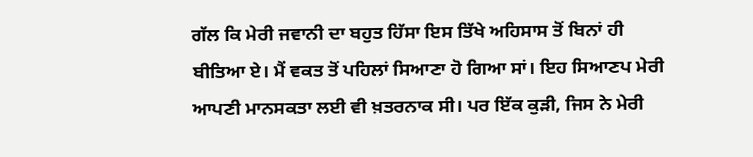ਗੱਲ ਕਿ ਮੇਰੀ ਜਵਾਨੀ ਦਾ ਬਹੁਤ ਹਿੱਸਾ ਇਸ ਤਿੱਖੇ ਅਹਿਸਾਸ ਤੋਂ ਬਿਨਾਂ ਹੀ ਬੀਤਿਆ ਏ। ਮੈਂ ਵਕਤ ਤੋਂ ਪਹਿਲਾਂ ਸਿਆਣਾ ਹੋ ਗਿਆ ਸਾਂ। ਇਹ ਸਿਆਣਪ ਮੇਰੀ ਆਪਣੀ ਮਾਨਸਕਤਾ ਲਈ ਵੀ ਖ਼ਤਰਨਾਕ ਸੀ। ਪਰ ਇੱਕ ਕੁੜੀ, ਜਿਸ ਨੇ ਮੇਰੀ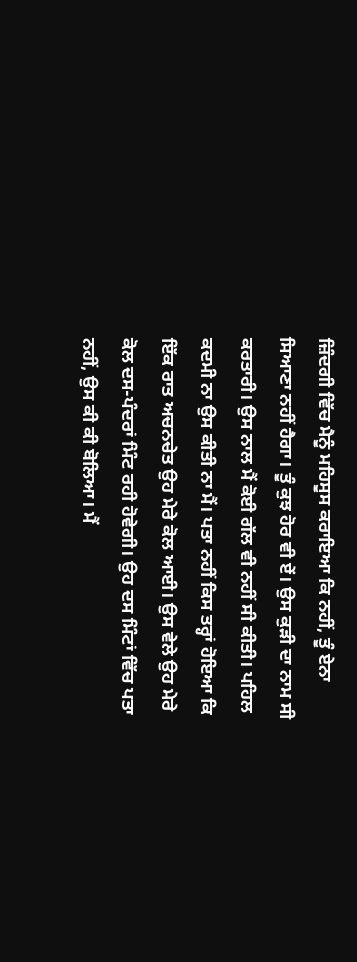ਜ਼ਿੰਦਗੀ ਵਿੱਚ ਮੈਨੂੰ ਮਹਿਸੂਸ ਕਰਾਇਆ ਕਿ ਨਹੀਂ, ਤੂੰ ਏਨਾ ਸਿਆਣਾ ਨਹੀਂ ਹੈਗਾ। ਤੂੰ ਕੁਝ ਹੋਰ ਵੀ ਏਂ। ਉਸ ਕੁੜੀ ਦਾ ਨਾਮ ਸੀ ਕਰਤਾਰੀ। ਉਸ ਨਾਲ ਮੈਂ ਕੋਈ ਗੱਲ ਵੀ ਨਹੀਂ ਸੀ ਕੀਤੀ। ਪਹਿਲ ਕਦਮੀ ਨਾ ਉਸ ਕੀਤੀ ਨਾ ਮੈਂ। ਪਤਾ ਨਹੀਂ ਕਿਸ ਤਰ੍ਹਾਂ ਹੋਇਆ ਕਿ ਇੱਕ ਰਾਤ ਅਚਨਚੇਤ ਉਹ ਮੇਰੇ ਕੋਲ ਆਈ। ਉਸ ਵੇਲੇ ਉਹ ਮੇਰੇ ਕੋਲ ਦਸ-ਪੰਦਰਾਂ ਮਿੰਟ ਰਹੀ ਹੋਵੇਗੀ। ਉਹ ਦਸ ਮਿੰਟਾਂ ਵਿੱਚ ਪਤਾ ਨਹੀਂ, ਉਸ ਕੀ ਕੀ ਬੋਲਿਆ। ਮੈਂ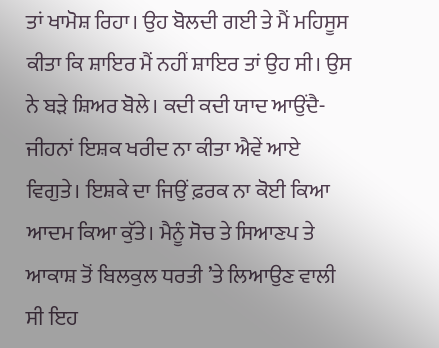ਤਾਂ ਖਾਮੋਸ਼ ਰਿਹਾ। ਉਹ ਬੋਲਦੀ ਗਈ ਤੇ ਮੈਂ ਮਹਿਸੂਸ ਕੀਤਾ ਕਿ ਸ਼ਾਇਰ ਮੈਂ ਨਹੀਂ ਸ਼ਾਇਰ ਤਾਂ ਉਹ ਸੀ। ਉਸ ਨੇ ਬੜੇ ਸ਼ਿਅਰ ਬੋਲੇ। ਕਦੀ ਕਦੀ ਯਾਦ ਆਉਂਦੈ- ਜੀਹਨਾਂ ਇਸ਼ਕ ਖਰੀਦ ਨਾ ਕੀਤਾ ਐਵੇਂ ਆਏ ਵਿਗੁਤੇ। ਇਸ਼ਕੇ ਦਾ ਜਿਉਂ ਫ਼ਰਕ ਨਾ ਕੋਈ ਕਿਆ ਆਦਮ ਕਿਆ ਕੁੱਤੇ। ਮੈਨੂੰ ਸੋਚ ਤੇ ਸਿਆਣਪ ਤੇ ਆਕਾਸ਼ ਤੋਂ ਬਿਲਕੁਲ ਧਰਤੀ ’ਤੇ ਲਿਆਉਣ ਵਾਲੀ ਸੀ ਇਹ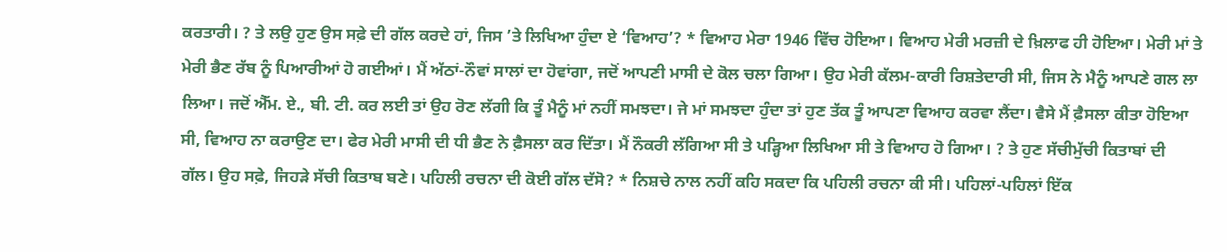ਕਰਤਾਰੀ। ? ਤੇ ਲਉ ਹੁਣ ਉਸ ਸਫ਼ੇ ਦੀ ਗੱਲ ਕਰਦੇ ਹਾਂ, ਜਿਸ ’ਤੇ ਲਿਖਿਆ ਹੁੰਦਾ ਏ ‘ਵਿਆਹ’? * ਵਿਆਹ ਮੇਰਾ 1946 ਵਿੱਚ ਹੋਇਆ। ਵਿਆਹ ਮੇਰੀ ਮਰਜ਼ੀ ਦੇ ਖ਼ਿਲਾਫ ਹੀ ਹੋਇਆ। ਮੇਰੀ ਮਾਂ ਤੇ ਮੇਰੀ ਭੈਣ ਰੱਬ ਨੂੰ ਪਿਆਰੀਆਂ ਹੋ ਗਈਆਂ। ਮੈਂ ਅੱਠਾਂ-ਨੌਵਾਂ ਸਾਲਾਂ ਦਾ ਹੋਵਾਂਗਾ, ਜਦੋਂ ਆਪਣੀ ਮਾਸੀ ਦੇ ਕੋਲ ਚਲਾ ਗਿਆ। ਉਹ ਮੇਰੀ ਕੱਲਮ-ਕਾਰੀ ਰਿਸ਼ਤੇਦਾਰੀ ਸੀ, ਜਿਸ ਨੇ ਮੈਨੂੰ ਆਪਣੇ ਗਲ ਲਾ ਲਿਆ। ਜਦੋਂ ਐੱਮ. ਏ., ਬੀ. ਟੀ. ਕਰ ਲਈ ਤਾਂ ਉਹ ਰੋਣ ਲੱਗੀ ਕਿ ਤੂੰ ਮੈਨੂੰ ਮਾਂ ਨਹੀਂ ਸਮਝਦਾ। ਜੇ ਮਾਂ ਸਮਝਦਾ ਹੁੰਦਾ ਤਾਂ ਹੁਣ ਤੱਕ ਤੂੰ ਆਪਣਾ ਵਿਆਹ ਕਰਵਾ ਲੈਂਦਾ। ਵੈਸੇ ਮੈਂ ਫ਼ੈਸਲਾ ਕੀਤਾ ਹੋਇਆ ਸੀ, ਵਿਆਹ ਨਾ ਕਰਾਉਣ ਦਾ। ਫੇਰ ਮੇਰੀ ਮਾਸੀ ਦੀ ਧੀ ਭੈਣ ਨੇ ਫ਼ੈਸਲਾ ਕਰ ਦਿੱਤਾ। ਮੈਂ ਨੌਕਰੀ ਲੱਗਿਆ ਸੀ ਤੇ ਪੜ੍ਹਿਆ ਲਿਖਿਆ ਸੀ ਤੇ ਵਿਆਹ ਹੋ ਗਿਆ। ? ਤੇ ਹੁਣ ਸੱਚੀਮੁੱਚੀ ਕਿਤਾਬਾਂ ਦੀ ਗੱਲ। ਉਹ ਸਫ਼ੇ, ਜਿਹੜੇ ਸੱਚੀ ਕਿਤਾਬ ਬਣੇ। ਪਹਿਲੀ ਰਚਨਾ ਦੀ ਕੋਈ ਗੱਲ ਦੱਸੋ? * ਨਿਸ਼ਚੇ ਨਾਲ ਨਹੀਂ ਕਹਿ ਸਕਦਾ ਕਿ ਪਹਿਲੀ ਰਚਨਾ ਕੀ ਸੀ। ਪਹਿਲਾਂ-ਪਹਿਲਾਂ ਇੱਕ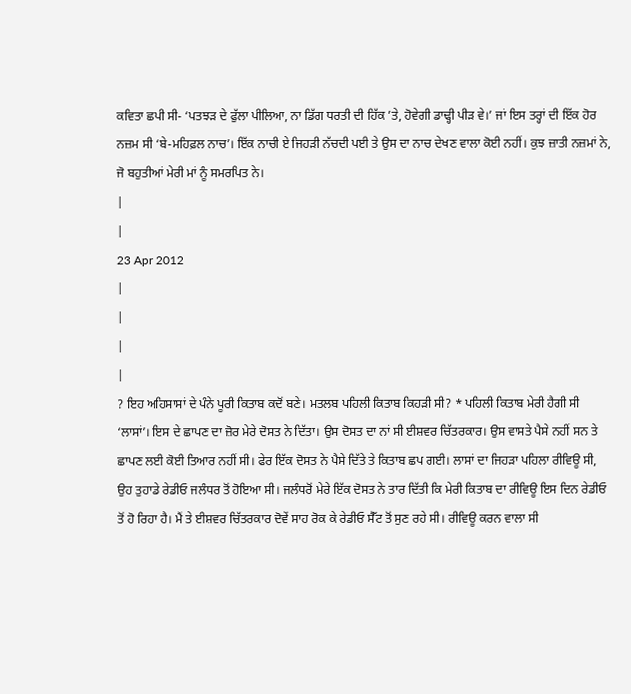ਕਵਿਤਾ ਛਪੀ ਸੀ- ‘ਪਤਝੜ ਦੇ ਫੁੱਲਾ ਪੀਲਿਆ, ਨਾ ਡਿੱਗ ਧਰਤੀ ਦੀ ਹਿੱਕ ’ਤੇ, ਹੋਵੇਗੀ ਡਾਢ੍ਹੀ ਪੀੜ ਵੇ।’ ਜਾਂ ਇਸ ਤਰ੍ਹਾਂ ਦੀ ਇੱਕ ਹੋਰ ਨਜ਼ਮ ਸੀ ‘ਬੇ-ਮਹਿਫ਼ਲ ਨਾਚ’। ਇੱਕ ਨਾਚੀ ਏ ਜਿਹੜੀ ਨੱਚਦੀ ਪਈ ਤੇ ਉਸ ਦਾ ਨਾਚ ਦੇਖਣ ਵਾਲਾ ਕੋਈ ਨਹੀਂ। ਕੁਝ ਜ਼ਾਤੀ ਨਜ਼ਮਾਂ ਨੇ, ਜੋ ਬਹੁਤੀਆਂ ਮੇਰੀ ਮਾਂ ਨੂੰ ਸਮਰਪਿਤ ਨੇ।
|
|
23 Apr 2012
|
|
|
|
? ਇਹ ਅਹਿਸਾਸਾਂ ਦੇ ਪੰਨੇ ਪੂਰੀ ਕਿਤਾਬ ਕਦੋਂ ਬਣੇ। ਮਤਲਬ ਪਹਿਲੀ ਕਿਤਾਬ ਕਿਹੜੀ ਸੀ? * ਪਹਿਲੀ ਕਿਤਾਬ ਮੇਰੀ ਹੈਗੀ ਸੀ ‘ਲਾਸਾਂ’। ਇਸ ਦੇ ਛਾਪਣ ਦਾ ਜ਼ੋਰ ਮੇਰੇ ਦੋਸਤ ਨੇ ਦਿੱਤਾ। ਉਸ ਦੋਸਤ ਦਾ ਨਾਂ ਸੀ ਈਸ਼ਵਰ ਚਿੱਤਰਕਾਰ। ਉਸ ਵਾਸਤੇ ਪੈਸੇ ਨਹੀਂ ਸਨ ਤੇ ਛਾਪਣ ਲਈ ਕੋਈ ਤਿਆਰ ਨਹੀਂ ਸੀ। ਫੇਰ ਇੱਕ ਦੋਸਤ ਨੇ ਪੈਸੇ ਦਿੱਤੇ ਤੇ ਕਿਤਾਬ ਛਪ ਗਈ। ਲਾਸਾਂ ਦਾ ਜਿਹੜਾ ਪਹਿਲਾ ਰੀਵਿਊ ਸੀ, ਉਹ ਤੁਹਾਡੇ ਰੇਡੀਓ ਜਲੰਧਰ ਤੋਂ ਹੋਇਆ ਸੀ। ਜਲੰਧਰੋਂ ਮੇਰੇ ਇੱਕ ਦੋਸਤ ਨੇ ਤਾਰ ਦਿੱਤੀ ਕਿ ਮੇਰੀ ਕਿਤਾਬ ਦਾ ਰੀਵਿਊ ਇਸ ਦਿਨ ਰੇਡੀਓ ਤੋਂ ਹੋ ਰਿਹਾ ਹੈ। ਮੈਂ ਤੇ ਈਸ਼ਵਰ ਚਿੱਤਰਕਾਰ ਦੋਵੇਂ ਸਾਹ ਰੋਕ ਕੇ ਰੇਡੀਓ ਸੈੱਟ ਤੋਂ ਸੁਣ ਰਹੇ ਸੀ। ਰੀਵਿਊ ਕਰਨ ਵਾਲਾ ਸੀ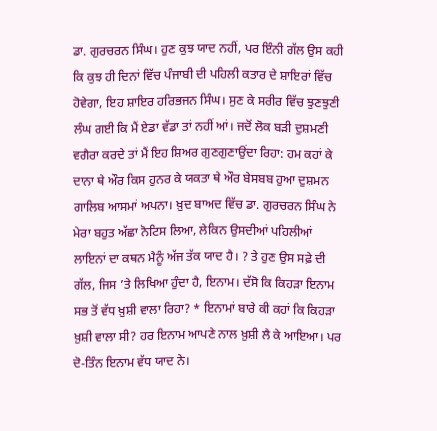ਡਾ. ਗੁਰਚਰਨ ਸਿੰਘ। ਹੁਣ ਕੁਝ ਯਾਦ ਨਹੀਂ, ਪਰ ਇੰਨੀ ਗੱਲ ਉਸ ਕਹੀ ਕਿ ਕੁਝ ਹੀ ਦਿਨਾਂ ਵਿੱਚ ਪੰਜਾਬੀ ਦੀ ਪਹਿਲੀ ਕਤਾਰ ਦੇ ਸ਼ਾਇਰਾਂ ਵਿੱਚ ਹੋਵੇਗਾ, ਇਹ ਸ਼ਾਇਰ ਹਰਿਭਜਨ ਸਿੰਘ। ਸੁਣ ਕੇ ਸਰੀਰ ਵਿੱਚ ਝੁਣਝੁਣੀ ਲੰਘ ਗਈ ਕਿ ਮੈਂ ਏਡਾ ਵੱਡਾ ਤਾਂ ਨਹੀਂ ਆਂ। ਜਦੋਂ ਲੋਕ ਬੜੀ ਦੁਸ਼ਮਣੀ ਵਗੈਰਾ ਕਰਦੇ ਤਾਂ ਮੈਂ ਇਹ ਸ਼ਿਅਰ ਗੁਣਗੁਣਾਉਂਦਾ ਰਿਹਾ: ਹਮ ਕਹਾਂ ਕੇ ਦਾਨਾ ਥੇ ਔਰ ਕਿਸ ਹੁਨਰ ਕੇ ਯਕਤਾ ਥੇ ਔਰ ਬੇਸਬਬ ਹੁਆ ਦੁਸ਼ਮਨ ਗਾਲਿਬ ਆਸਮਾਂ ਅਪਨਾ। ਖ਼ੁਦ ਬਾਅਦ ਵਿੱਚ ਡਾ. ਗੁਰਚਰਨ ਸਿੰਘ ਨੇ ਮੇਰਾ ਬਹੁਤ ਅੱਛਾ ਨੋਟਿਸ ਲਿਆ, ਲੇਕਿਨ ਉਸਦੀਆਂ ਪਹਿਲੀਆਂ ਲਾਇਨਾਂ ਦਾ ਕਥਨ ਮੈਨੂੰ ਅੱਜ ਤੱਕ ਯਾਦ ਹੈ। ? ਤੇ ਹੁਣ ਉਸ ਸਫ਼ੇ ਦੀ ਗੱਲ, ਜਿਸ ’ਤੇ ਲਿਖਿਆ ਹੁੰਦਾ ਹੈ, ਇਨਾਮ। ਦੱਸੋ ਕਿ ਕਿਹੜਾ ਇਨਾਮ ਸਭ ਤੋਂ ਵੱਧ ਖ਼ੁਸ਼ੀ ਵਾਲਾ ਰਿਹਾ? * ਇਨਾਮਾਂ ਬਾਰੇ ਕੀ ਕਹਾਂ ਕਿ ਕਿਹੜਾ ਖ਼ੁਸ਼ੀ ਵਾਲਾ ਸੀ? ਹਰ ਇਨਾਮ ਆਪਣੇ ਨਾਲ ਖ਼ੁਸ਼ੀ ਲੈ ਕੇ ਆਇਆ। ਪਰ ਦੋ-ਤਿੰਨ ਇਨਾਮ ਵੱਧ ਯਾਦ ਨੇ।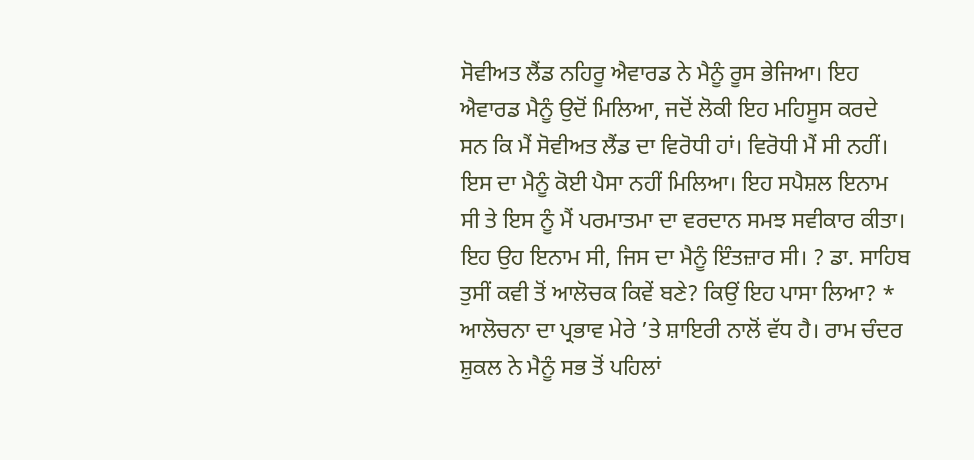ਸੋਵੀਅਤ ਲੈਂਡ ਨਹਿਰੂ ਐਵਾਰਡ ਨੇ ਮੈਨੂੰ ਰੂਸ ਭੇਜਿਆ। ਇਹ ਐਵਾਰਡ ਮੈਨੂੰ ਉਦੋਂ ਮਿਲਿਆ, ਜਦੋਂ ਲੋਕੀ ਇਹ ਮਹਿਸੂਸ ਕਰਦੇ ਸਨ ਕਿ ਮੈਂ ਸੋਵੀਅਤ ਲੈਂਡ ਦਾ ਵਿਰੋਧੀ ਹਾਂ। ਵਿਰੋਧੀ ਮੈਂ ਸੀ ਨਹੀਂ। ਇਸ ਦਾ ਮੈਨੂੰ ਕੋਈ ਪੈਸਾ ਨਹੀਂ ਮਿਲਿਆ। ਇਹ ਸਪੈਸ਼ਲ ਇਨਾਮ ਸੀ ਤੇ ਇਸ ਨੂੰ ਮੈਂ ਪਰਮਾਤਮਾ ਦਾ ਵਰਦਾਨ ਸਮਝ ਸਵੀਕਾਰ ਕੀਤਾ। ਇਹ ਉਹ ਇਨਾਮ ਸੀ, ਜਿਸ ਦਾ ਮੈਨੂੰ ਇੰਤਜ਼ਾਰ ਸੀ। ? ਡਾ. ਸਾਹਿਬ ਤੁਸੀਂ ਕਵੀ ਤੋਂ ਆਲੋਚਕ ਕਿਵੇਂ ਬਣੇ? ਕਿਉਂ ਇਹ ਪਾਸਾ ਲਿਆ? * ਆਲੋਚਨਾ ਦਾ ਪ੍ਰਭਾਵ ਮੇਰੇ ’ਤੇ ਸ਼ਾਇਰੀ ਨਾਲੋਂ ਵੱਧ ਹੈ। ਰਾਮ ਚੰਦਰ ਸ਼ੁਕਲ ਨੇ ਮੈਨੂੰ ਸਭ ਤੋਂ ਪਹਿਲਾਂ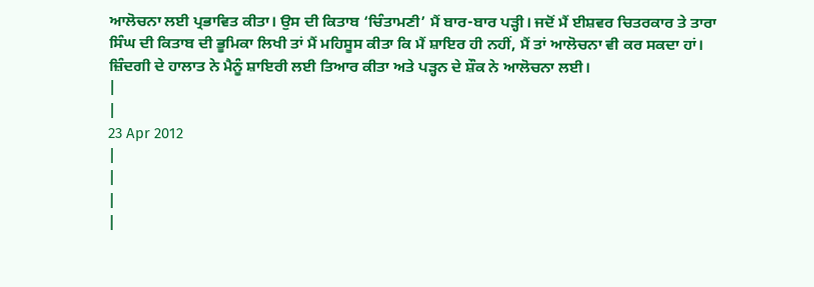ਆਲੋਚਨਾ ਲਈ ਪ੍ਰਭਾਵਿਤ ਕੀਤਾ। ਉਸ ਦੀ ਕਿਤਾਬ ‘ਚਿੰਤਾਮਣੀ’ ਮੈਂ ਬਾਰ-ਬਾਰ ਪੜ੍ਹੀ। ਜਦੋਂ ਮੈਂ ਈਸ਼ਵਰ ਚਿਤਰਕਾਰ ਤੇ ਤਾਰਾ ਸਿੰਘ ਦੀ ਕਿਤਾਬ ਦੀ ਭੂਮਿਕਾ ਲਿਖੀ ਤਾਂ ਮੈਂ ਮਹਿਸੂਸ ਕੀਤਾ ਕਿ ਮੈਂ ਸ਼ਾਇਰ ਹੀ ਨਹੀਂ, ਮੈਂ ਤਾਂ ਆਲੋਚਨਾ ਵੀ ਕਰ ਸਕਦਾ ਹਾਂ। ਜ਼ਿੰਦਗੀ ਦੇ ਹਾਲਾਤ ਨੇ ਮੈਨੂੰ ਸ਼ਾਇਰੀ ਲਈ ਤਿਆਰ ਕੀਤਾ ਅਤੇ ਪੜ੍ਹਨ ਦੇ ਸ਼ੌਕ ਨੇ ਆਲੋਚਨਾ ਲਈ।
|
|
23 Apr 2012
|
|
|
|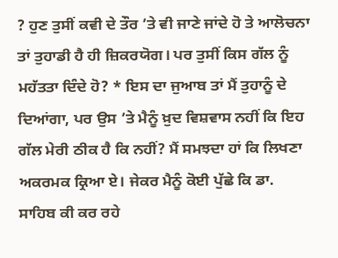? ਹੁਣ ਤੁਸੀਂ ਕਵੀ ਦੇ ਤੌਰ ’ਤੇ ਵੀ ਜਾਣੇ ਜਾਂਦੇ ਹੋ ਤੇ ਆਲੋਚਨਾ ਤਾਂ ਤੁਹਾਡੀ ਹੈ ਹੀ ਜ਼ਿਕਰਯੋਗ। ਪਰ ਤੁਸੀਂ ਕਿਸ ਗੱਲ ਨੂੰ ਮਹੱਤਤਾ ਦਿੰਦੇ ਹੋ? * ਇਸ ਦਾ ਜੁਆਬ ਤਾਂ ਮੈਂ ਤੁਹਾਨੂੰ ਦੇ ਦਿਆਂਗਾ, ਪਰ ਉਸ ’ਤੇ ਮੈਨੂੰ ਖ਼ੁਦ ਵਿਸ਼ਵਾਸ ਨਹੀਂ ਕਿ ਇਹ ਗੱਲ ਮੇਰੀ ਠੀਕ ਹੈ ਕਿ ਨਹੀਂ? ਮੈਂ ਸਮਝਦਾ ਹਾਂ ਕਿ ਲਿਖਣਾ ਅਕਰਮਕ ਕ੍ਰਿਆ ਏ। ਜੇਕਰ ਮੈਨੂੰ ਕੋਈ ਪੁੱਛੇ ਕਿ ਡਾ. ਸਾਹਿਬ ਕੀ ਕਰ ਰਹੇ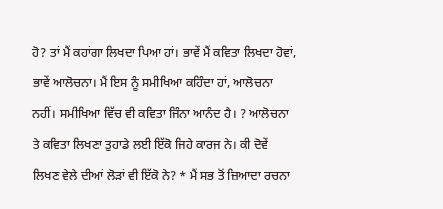ਹੋ? ਤਾਂ ਮੈਂ ਕਹਾਂਗਾ ਲਿਖਦਾ ਪਿਆ ਹਾਂ। ਭਾਵੇਂ ਮੈਂ ਕਵਿਤਾ ਲਿਖਦਾ ਹੋਵਾਂ, ਭਾਵੇਂ ਆਲੋਚਨਾ। ਮੈਂ ਇਸ ਨੂੰ ਸਮੀਖਿਆ ਕਹਿੰਦਾ ਹਾਂ, ਆਲੋਚਨਾ ਨਹੀਂ। ਸਮੀਖਿਆ ਵਿੱਚ ਵੀ ਕਵਿਤਾ ਜਿੰਨਾ ਆਨੰਦ ਹੈ। ? ਆਲੋਚਨਾ ਤੇ ਕਵਿਤਾ ਲਿਖਣਾ ਤੁਹਾਡੇ ਲਈ ਇੱਕੋ ਜਿਹੇ ਕਾਰਜ ਨੇ। ਕੀ ਦੋਵੇਂ ਲਿਖਣ ਵੇਲੇ ਦੀਆਂ ਲੋੜਾਂ ਵੀ ਇੱਕੋ ਨੇ? * ਮੈਂ ਸਭ ਤੋਂ ਜ਼ਿਆਦਾ ਰਚਨਾ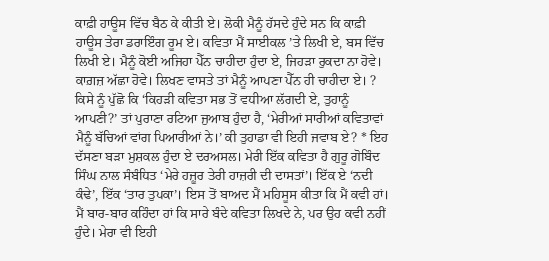ਕਾਫ਼ੀ ਹਾਊਸ ਵਿੱਚ ਬੈਠ ਕੇ ਕੀਤੀ ਏ। ਲੋਕੀ ਮੈਨੂੰ ਹੱਸਦੇ ਹੁੰਦੇ ਸਨ ਕਿ ਕਾਫ਼ੀ ਹਾਊਸ ਤੇਰਾ ਡਰਾਇੰਗ ਰੂਮ ਏ। ਕਵਿਤਾ ਮੈਂ ਸਾਈਕਲ ’ਤੇ ਲਿਖੀ ਏ, ਬਸ ਵਿੱਚ ਲਿਖੀ ਏ। ਮੈਨੂੰ ਕੋਈ ਅਜਿਹਾ ਪੈੱਨ ਚਾਹੀਦਾ ਹੁੰਦਾ ਏ, ਜਿਹੜਾ ਰੁਕਦਾ ਨਾ ਹੋਵੇ। ਕਾਗ਼ਜ਼ ਅੱਛਾ ਹੋਵੇ। ਲਿਖਣ ਵਾਸਤੇ ਤਾਂ ਮੈਨੂੰ ਆਪਣਾ ਪੈੱਨ ਹੀ ਚਾਹੀਦਾ ਏ। ? ਕਿਸੇ ਨੂੰ ਪੁੱਛੋ ਕਿ ‘ਕਿਹੜੀ ਕਵਿਤਾ ਸਭ ਤੋਂ ਵਧੀਆ ਲੱਗਦੀ ਏ, ਤੁਹਾਨੂੰ ਆਪਣੀ?’ ਤਾਂ ਪੁਰਾਣਾ ਰਟਿਆ ਜੁਆਬ ਹੁੰਦਾ ਹੈ, ‘ਮੇਰੀਆਂ ਸਾਰੀਆਂ ਕਵਿਤਾਵਾਂ ਮੈਨੂੰ ਬੱਚਿਆਂ ਵਾਂਗ ਪਿਆਰੀਆਂ ਨੇ।’ ਕੀ ਤੁਹਾਡਾ ਵੀ ਇਹੀ ਜਵਾਬ ਏ? * ਇਹ ਦੱਸਣਾ ਬੜਾ ਮੁਸ਼ਕਲ ਹੁੰਦਾ ਏ ਦਰਅਸਲ। ਮੇਰੀ ਇੱਕ ਕਵਿਤਾ ਹੈ ਗੁਰੂ ਗੋਬਿੰਦ ਸਿੰਘ ਨਾਲ ਸੰਬੰਧਿਤ ‘ਮੇਰੇ ਹਜ਼ੂਰ ਤੇਰੀ ਹਾਜ਼ਰੀ ਦੀ ਦਾਸਤਾਂ’। ਇੱਕ ਏ ‘ਨਦੀ ਕੰਢੇ’, ਇੱਕ ‘ਤਾਰ ਤੁਪਕਾ’। ਇਸ ਤੋਂ ਬਾਅਦ ਮੈਂ ਮਹਿਸੂਸ ਕੀਤਾ ਕਿ ਮੈਂ ਕਵੀ ਹਾਂ। ਮੈਂ ਬਾਰ-ਬਾਰ ਕਹਿੰਦਾ ਹਾਂ ਕਿ ਸਾਰੇ ਬੰਦੇ ਕਵਿਤਾ ਲਿਖਦੇ ਨੇ, ਪਰ ਉਹ ਕਵੀ ਨਹੀਂ ਹੁੰਦੇ। ਮੇਰਾ ਵੀ ਇਹੀ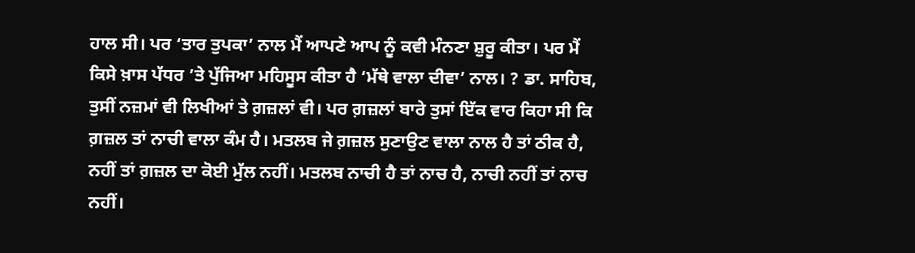ਹਾਲ ਸੀ। ਪਰ ‘ਤਾਰ ਤੁਪਕਾ’ ਨਾਲ ਮੈਂ ਆਪਣੇ ਆਪ ਨੂੰ ਕਵੀ ਮੰਨਣਾ ਸ਼ੁਰੂ ਕੀਤਾ। ਪਰ ਮੈਂ ਕਿਸੇ ਖ਼ਾਸ ਪੱਧਰ ’ਤੇ ਪੁੱਜਿਆ ਮਹਿਸੂਸ ਕੀਤਾ ਹੈ ‘ਮੱਥੇ ਵਾਲਾ ਦੀਵਾ’ ਨਾਲ। ? ਡਾ. ਸਾਹਿਬ, ਤੁਸੀਂ ਨਜ਼ਮਾਂ ਵੀ ਲਿਖੀਆਂ ਤੇ ਗ਼ਜ਼ਲਾਂ ਵੀ। ਪਰ ਗ਼ਜ਼ਲਾਂ ਬਾਰੇ ਤੁਸਾਂ ਇੱਕ ਵਾਰ ਕਿਹਾ ਸੀ ਕਿ ਗ਼ਜ਼ਲ ਤਾਂ ਨਾਚੀ ਵਾਲਾ ਕੰਮ ਹੈ। ਮਤਲਬ ਜੇ ਗ਼ਜ਼ਲ ਸੁਣਾਉਣ ਵਾਲਾ ਨਾਲ ਹੈ ਤਾਂ ਠੀਕ ਹੈ, ਨਹੀਂ ਤਾਂ ਗ਼ਜ਼ਲ ਦਾ ਕੋਈ ਮੁੱਲ ਨਹੀਂ। ਮਤਲਬ ਨਾਚੀ ਹੈ ਤਾਂ ਨਾਚ ਹੈ, ਨਾਚੀ ਨਹੀਂ ਤਾਂ ਨਾਚ ਨਹੀਂ।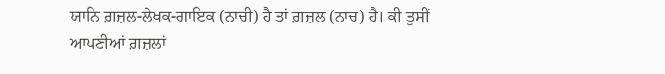ਯਾਨਿ ਗ਼ਜ਼ਲ-ਲੇਖਕ-ਗਾਇਕ (ਨਾਚੀ) ਹੈ ਤਾਂ ਗ਼ਜ਼ਲ (ਨਾਚ) ਹੈ। ਕੀ ਤੁਸੀਂ ਆਪਣੀਆਂ ਗ਼ਜ਼ਲਾਂ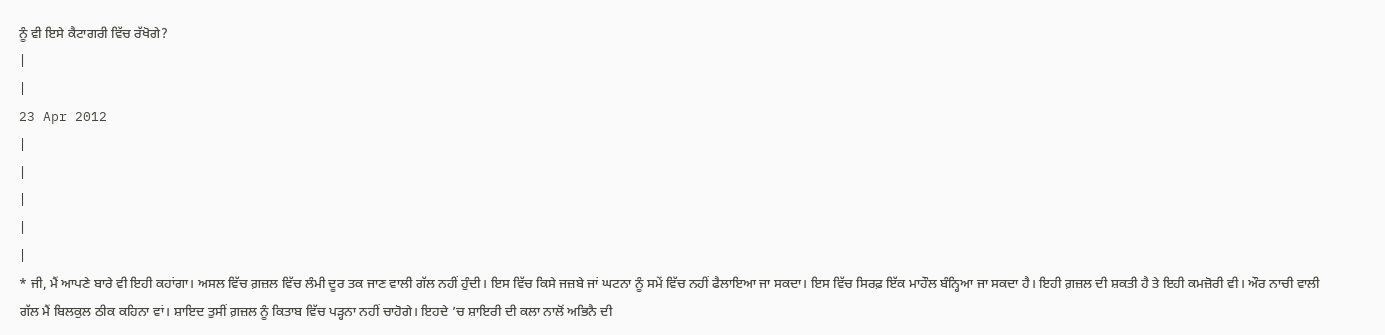ਨੂੰ ਵੀ ਇਸੇ ਕੈਟਾਗਰੀ ਵਿੱਚ ਰੱਖੋਗੇ?
|
|
23 Apr 2012
|
|
|
|
|
* ਜੀ, ਮੈਂ ਆਪਣੇ ਬਾਰੇ ਵੀ ਇਹੀ ਕਹਾਂਗਾ। ਅਸਲ ਵਿੱਚ ਗ਼ਜ਼ਲ ਵਿੱਚ ਲੰਮੀ ਦੂਰ ਤਕ ਜਾਣ ਵਾਲੀ ਗੱਲ ਨਹੀਂ ਹੁੰਦੀ। ਇਸ ਵਿੱਚ ਕਿਸੇ ਜਜ਼ਬੇ ਜਾਂ ਘਟਨਾ ਨੂੰ ਸਮੇਂ ਵਿੱਚ ਨਹੀਂ ਫੈਲਾਇਆ ਜਾ ਸਕਦਾ। ਇਸ ਵਿੱਚ ਸਿਰਫ਼ ਇੱਕ ਮਾਹੌਲ ਬੰਨ੍ਹਿਆ ਜਾ ਸਕਦਾ ਹੈ। ਇਹੀ ਗ਼ਜ਼ਲ ਦੀ ਸ਼ਕਤੀ ਹੈ ਤੇ ਇਹੀ ਕਮਜ਼ੋਰੀ ਵੀ। ਔਰ ਨਾਚੀ ਵਾਲੀ ਗੱਲ ਮੈਂ ਬਿਲਕੁਲ ਠੀਕ ਕਹਿਨਾ ਵਾਂ। ਸ਼ਾਇਦ ਤੁਸੀਂ ਗ਼ਜ਼ਲ ਨੂੰ ਕਿਤਾਬ ਵਿੱਚ ਪੜ੍ਹਨਾ ਨਹੀਂ ਚਾਹੋਗੇ। ਇਹਦੇ ’ਚ ਸ਼ਾਇਰੀ ਦੀ ਕਲਾ ਨਾਲੋਂ ਅਭਿਨੈ ਦੀ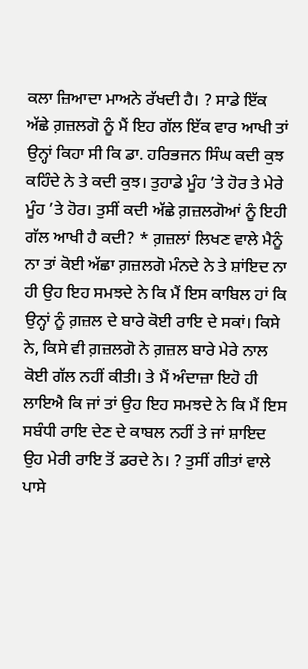ਕਲਾ ਜ਼ਿਆਦਾ ਮਾਅਨੇ ਰੱਖਦੀ ਹੈ। ? ਸਾਡੇ ਇੱਕ ਅੱਛੇ ਗ਼ਜ਼ਲਗੋ ਨੂੰ ਮੈਂ ਇਹ ਗੱਲ ਇੱਕ ਵਾਰ ਆਖੀ ਤਾਂ ਉਨ੍ਹਾਂ ਕਿਹਾ ਸੀ ਕਿ ਡਾ. ਹਰਿਭਜਨ ਸਿੰਘ ਕਦੀ ਕੁਝ ਕਹਿੰਦੇ ਨੇ ਤੇ ਕਦੀ ਕੁਝ। ਤੁਹਾਡੇ ਮੂੰਹ ’ਤੇ ਹੋਰ ਤੇ ਮੇਰੇ ਮੂੰਹ ’ਤੇ ਹੋਰ। ਤੁਸੀਂ ਕਦੀ ਅੱਛੇ ਗ਼ਜ਼ਲਗੋਆਂ ਨੂੰ ਇਹੀ ਗੱਲ ਆਖੀ ਹੈ ਕਦੀ? * ਗ਼ਜ਼ਲਾਂ ਲਿਖਣ ਵਾਲੇ ਮੈਨੂੰ ਨਾ ਤਾਂ ਕੋਈ ਅੱਛਾ ਗ਼ਜ਼ਲਗੋ ਮੰਨਦੇ ਨੇ ਤੇ ਸ਼ਾਂਇਦ ਨਾ ਹੀ ਉਹ ਇਹ ਸਮਝਦੇ ਨੇ ਕਿ ਮੈਂ ਇਸ ਕਾਬਿਲ ਹਾਂ ਕਿ ਉਨ੍ਹਾਂ ਨੂੰ ਗ਼ਜ਼ਲ ਦੇ ਬਾਰੇ ਕੋਈ ਰਾਇ ਦੇ ਸਕਾਂ। ਕਿਸੇ ਨੇ, ਕਿਸੇ ਵੀ ਗ਼ਜ਼ਲਗੋ ਨੇ ਗ਼ਜ਼ਲ ਬਾਰੇ ਮੇਰੇ ਨਾਲ ਕੋਈ ਗੱਲ ਨਹੀਂ ਕੀਤੀ। ਤੇ ਮੈਂ ਅੰਦਾਜ਼ਾ ਇਹੋ ਹੀ ਲਾਇਐ ਕਿ ਜਾਂ ਤਾਂ ਉਹ ਇਹ ਸਮਝਦੇ ਨੇ ਕਿ ਮੈਂ ਇਸ ਸਬੰਧੀ ਰਾਇ ਦੇਣ ਦੇ ਕਾਬਲ ਨਹੀਂ ਤੇ ਜਾਂ ਸ਼ਾਇਦ ਉਹ ਮੇਰੀ ਰਾਇ ਤੋਂ ਡਰਦੇ ਨੇ। ? ਤੁਸੀਂ ਗੀਤਾਂ ਵਾਲੇ ਪਾਸੇ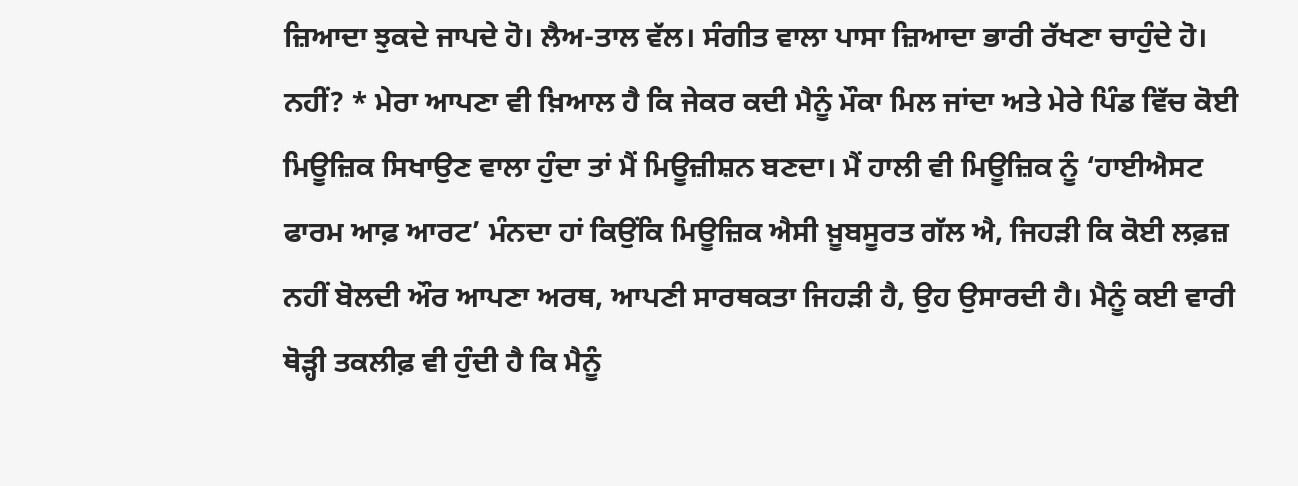ਜ਼ਿਆਦਾ ਝੁਕਦੇ ਜਾਪਦੇ ਹੋ। ਲੈਅ-ਤਾਲ ਵੱਲ। ਸੰਗੀਤ ਵਾਲਾ ਪਾਸਾ ਜ਼ਿਆਦਾ ਭਾਰੀ ਰੱਖਣਾ ਚਾਹੁੰਦੇ ਹੋ। ਨਹੀਂ? * ਮੇਰਾ ਆਪਣਾ ਵੀ ਖ਼ਿਆਲ ਹੈ ਕਿ ਜੇਕਰ ਕਦੀ ਮੈਨੂੰ ਮੌਕਾ ਮਿਲ ਜਾਂਦਾ ਅਤੇ ਮੇਰੇ ਪਿੰਡ ਵਿੱਚ ਕੋਈ ਮਿਊਜ਼ਿਕ ਸਿਖਾਉਣ ਵਾਲਾ ਹੁੰਦਾ ਤਾਂ ਮੈਂ ਮਿਊਜ਼ੀਸ਼ਨ ਬਣਦਾ। ਮੈਂ ਹਾਲੀ ਵੀ ਮਿਊਜ਼ਿਕ ਨੂੰ ‘ਹਾਈਐਸਟ ਫਾਰਮ ਆਫ਼ ਆਰਟ’ ਮੰਨਦਾ ਹਾਂ ਕਿਉਂਕਿ ਮਿਊਜ਼ਿਕ ਐਸੀ ਖ਼ੂਬਸੂਰਤ ਗੱਲ ਐ, ਜਿਹੜੀ ਕਿ ਕੋਈ ਲਫ਼ਜ਼ ਨਹੀਂ ਬੋਲਦੀ ਔਰ ਆਪਣਾ ਅਰਥ, ਆਪਣੀ ਸਾਰਥਕਤਾ ਜਿਹੜੀ ਹੈ, ਉਹ ਉਸਾਰਦੀ ਹੈ। ਮੈਨੂੰ ਕਈ ਵਾਰੀ ਥੋੜ੍ਹੀ ਤਕਲੀਫ਼ ਵੀ ਹੁੰਦੀ ਹੈ ਕਿ ਮੈਨੂੰ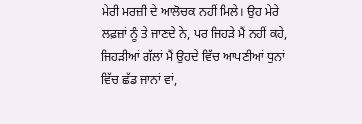ਮੇਰੀ ਮਰਜ਼ੀ ਦੇ ਆਲੋਚਕ ਨਹੀਂ ਮਿਲੇ। ਉਹ ਮੇਰੇ ਲਫ਼ਜ਼ਾਂ ਨੂੰ ਤੇ ਜਾਣਦੇ ਨੇ, ਪਰ ਜਿਹੜੇ ਮੈਂ ਨਹੀਂ ਕਹੇ, ਜਿਹੜੀਆਂ ਗੱਲਾਂ ਮੈਂ ਉਹਦੇ ਵਿੱਚ ਆਪਣੀਆਂ ਧੁਨਾਂ ਵਿੱਚ ਛੱਡ ਜਾਨਾਂ ਵਾਂ,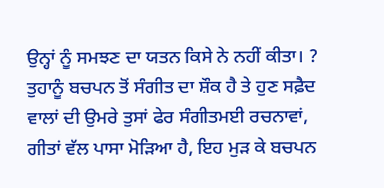ਉਨ੍ਹਾਂ ਨੂੰ ਸਮਝਣ ਦਾ ਯਤਨ ਕਿਸੇ ਨੇ ਨਹੀਂ ਕੀਤਾ। ? ਤੁਹਾਨੂੰ ਬਚਪਨ ਤੋਂ ਸੰਗੀਤ ਦਾ ਸ਼ੌਕ ਹੈ ਤੇ ਹੁਣ ਸਫ਼ੈਦ ਵਾਲਾਂ ਦੀ ਉਮਰੇ ਤੁਸਾਂ ਫੇਰ ਸੰਗੀਤਮਈ ਰਚਨਾਵਾਂ, ਗੀਤਾਂ ਵੱਲ ਪਾਸਾ ਮੋੜਿਆ ਹੈ, ਇਹ ਮੁੜ ਕੇ ਬਚਪਨ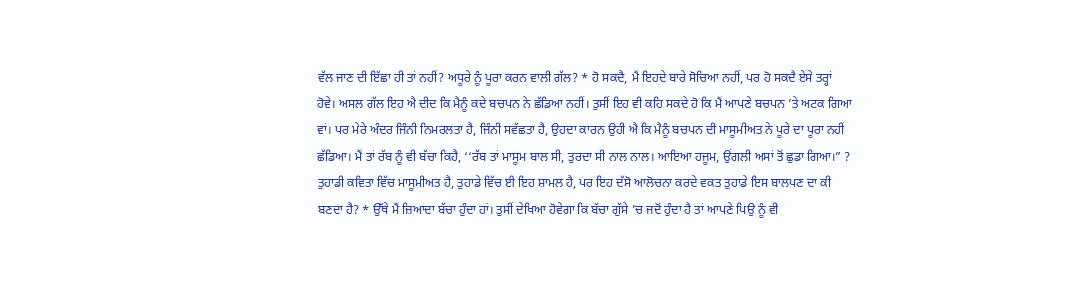ਵੱਲ ਜਾਣ ਦੀ ਇੱਛਾ ਹੀ ਤਾਂ ਨਹੀਂ? ਅਧੂਰੇ ਨੂੰ ਪੂਰਾ ਕਰਨ ਵਾਲੀ ਗੱਲ? * ਹੋ ਸਕਦੈ, ਮੈਂ ਇਹਦੇ ਬਾਰੇ ਸੋਚਿਆ ਨਹੀਂ, ਪਰ ਹੋ ਸਕਦੈ ਏਸੇ ਤਰ੍ਹਾਂ ਹੋਵੇ। ਅਸਲ ਗੱਲ ਇਹ ਐ ਦੀਦ ਕਿ ਮੈਨੂੰ ਕਦੇ ਬਚਪਨ ਨੇ ਛੱਡਿਆ ਨਹੀਂ। ਤੁਸੀਂ ਇਹ ਵੀ ਕਹਿ ਸਕਦੇ ਹੋ ਕਿ ਮੈਂ ਆਪਣੇ ਬਚਪਨ ’ਤੇ ਅਟਕ ਗਿਆ ਵਾਂ। ਪਰ ਮੇਰੇ ਅੰਦਰ ਜਿੰਨੀ ਨਿਮਰਲਤਾ ਹੈ, ਜਿੰਨੀ ਸਵੱਛਤਾ ਹੈ, ਉਹਦਾ ਕਾਰਨ ਉਹੀ ਐ ਕਿ ਮੈਨੂੰ ਬਚਪਨ ਦੀ ਮਾਸੂਮੀਅਤ ਨੇ ਪੂਰੇ ਦਾ ਪੂਰਾ ਨਹੀਂ ਛੱਡਿਆ। ਮੈਂ ਤਾਂ ਰੱਬ ਨੂੰ ਵੀ ਬੱਚਾ ਕਿਹੈ, ‘‘ਰੱਬ ਤਾਂ ਮਾਸੂਮ ਬਾਲ ਸੀ, ਤੁਰਦਾ ਸੀ ਨਾਲ ਨਾਲ। ਆਇਆ ਹਜੂਮ, ਉਂਗਲੀ ਅਸਾਂ ਤੋਂ ਛੁਡਾ ਗਿਆ।” ? ਤੁਹਾਡੀ ਕਵਿਤਾ ਵਿੱਚ ਮਾਸੂਮੀਅਤ ਹੈ, ਤੁਹਾਡੇ ਵਿੱਚ ਈ ਇਹ ਸ਼ਾਮਲ ਹੈ, ਪਰ ਇਹ ਦੱਸੋ ਆਲੋਚਨਾ ਕਰਦੇ ਵਕਤ ਤੁਹਾਡੇ ਇਸ ਬਾਲਪਣ ਦਾ ਕੀ ਬਣਦਾ ਹੈ? * ਉੱਥੇ ਮੈਂ ਜ਼ਿਆਦਾ ਬੱਚਾ ਹੁੰਦਾ ਹਾਂ। ਤੁਸੀਂ ਦੇਖਿਆ ਹੋਵੇਗਾ ਕਿ ਬੱਚਾ ਗੁੱਸੇ ’ਚ ਜਦੋਂ ਹੁੰਦਾ ਹੈ ਤਾਂ ਆਪਣੇ ਪਿਉ ਨੂੰ ਵੀ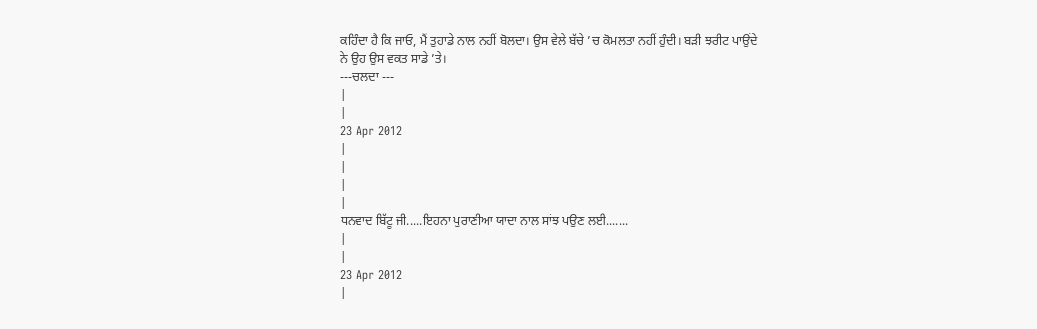ਕਹਿੰਦਾ ਹੈ ਕਿ ਜਾਓ, ਮੈਂ ਤੁਹਾਡੇ ਨਾਲ ਨਹੀਂ ਬੋਲਦਾ। ਉਸ ਵੇਲੇ ਬੱਚੇ ’ਚ ਕੋਮਲਤਾ ਨਹੀਂ ਹੁੰਦੀ। ਬੜੀ ਝਰੀਟ ਪਾਉਂਦੇ ਨੇ ਉਹ ਉਸ ਵਕਤ ਸਾਡੇ ’ਤੇ।
---ਚਲਦਾ ---
|
|
23 Apr 2012
|
|
|
|
ਧਨਵਾਦ ਬਿੱਟੂ ਜੀ.....ਇਹਨਾ ਪੁਰਾਣੀਆ ਯਾਦਾ ਨਾਲ ਸਾਂਝ ਪਉਣ ਲਈ.......
|
|
23 Apr 2012
|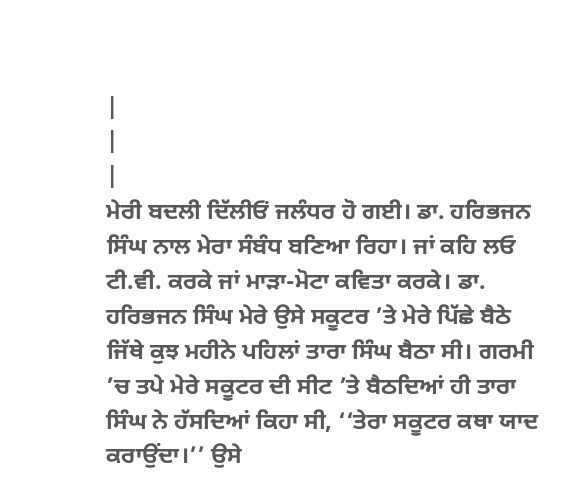|
|
|
ਮੇਰੀ ਬਦਲੀ ਦਿੱਲੀਓਂ ਜਲੰਧਰ ਹੋ ਗਈ। ਡਾ. ਹਰਿਭਜਨ ਸਿੰਘ ਨਾਲ ਮੇਰਾ ਸੰਬੰਧ ਬਣਿਆ ਰਿਹਾ। ਜਾਂ ਕਹਿ ਲਓ ਟੀ.ਵੀ. ਕਰਕੇ ਜਾਂ ਮਾੜਾ-ਮੋਟਾ ਕਵਿਤਾ ਕਰਕੇ। ਡਾ. ਹਰਿਭਜਨ ਸਿੰਘ ਮੇਰੇ ਉਸੇ ਸਕੂਟਰ ’ਤੇ ਮੇਰੇ ਪਿੱਛੇ ਬੈਠੇ ਜਿੱਥੇ ਕੁਝ ਮਹੀਨੇ ਪਹਿਲਾਂ ਤਾਰਾ ਸਿੰਘ ਬੈਠਾ ਸੀ। ਗਰਮੀ ’ਚ ਤਪੇ ਮੇਰੇ ਸਕੂਟਰ ਦੀ ਸੀਟ ’ਤੇ ਬੈਠਦਿਆਂ ਹੀ ਤਾਰਾ ਸਿੰਘ ਨੇ ਹੱਸਦਿਆਂ ਕਿਹਾ ਸੀ, ‘‘ਤੇਰਾ ਸਕੂਟਰ ਕਥਾ ਯਾਦ ਕਰਾਉਂਦਾ।’’ ਉਸੇ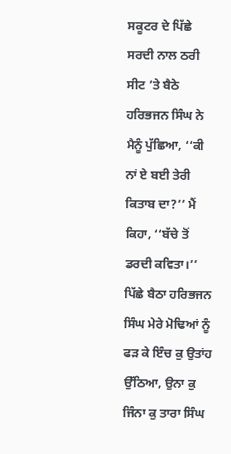ਸਕੂਟਰ ਦੇ ਪਿੱਛੇ ਸਰਦੀ ਨਾਲ ਠਰੀ ਸੀਟ ’ਤੇ ਬੈਠੇ ਹਰਿਭਜਨ ਸਿੰਘ ਨੇ ਮੈਨੂੰ ਪੁੱਛਿਆ, ‘‘ਕੀ ਨਾਂ ਏ ਬਈ ਤੇਰੀ ਕਿਤਾਬ ਦਾ?’’ ਮੈਂ ਕਿਹਾ, ‘‘ਬੱਚੇ ਤੋਂ ਡਰਦੀ ਕਵਿਤਾ।’’ ਪਿੱਛੇ ਬੈਠਾ ਹਰਿਭਜਨ ਸਿੰਘ ਮੇਰੇ ਮੋਢਿਆਂ ਨੂੰ ਫੜ ਕੇ ਇੰਚ ਕੁ ਉਤਾਂਹ ਉੱਠਿਆ, ਉਨਾ ਕੁ ਜਿੰਨਾ ਕੁ ਤਾਰਾ ਸਿੰਘ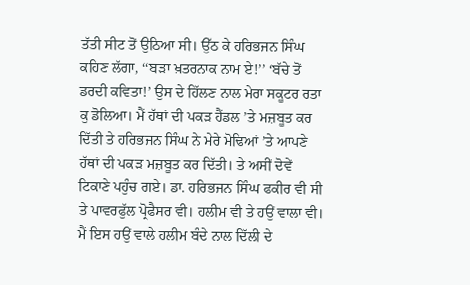ਤੱਤੀ ਸੀਟ ਤੋਂ ਉਠਿਆ ਸੀ। ਉੱਠ ਕੇ ਹਰਿਭਜਨ ਸਿੰਘ ਕਹਿਣ ਲੱਗਾ, ‘‘ਬੜਾ ਖ਼ਤਰਨਾਕ ਨਾਮ ਏ!’’ ‘ਬੱਚੇ ਤੋਂ ਡਰਦੀ ਕਵਿਤਾ!’ ਉਸ ਦੇ ਹਿੱਲਣ ਨਾਲ ਮੇਰਾ ਸਕੂਟਰ ਰਤਾ ਕੁ ਡੋਲਿਆ। ਮੈਂ ਹੱਥਾਂ ਦੀ ਪਕੜ ਹੈਂਡਲ ’ਤੇ ਮਜ਼ਬੂਤ ਕਰ ਦਿੱਤੀ ਤੇ ਹਰਿਭਜਨ ਸਿੰਘ ਨੇ ਮੇਰੇ ਮੋਢਿਆਂ ’ਤੇ ਆਪਣੇ ਹੱਥਾਂ ਦੀ ਪਕੜ ਮਜ਼ਬੂਤ ਕਰ ਦਿੱਤੀ। ਤੇ ਅਸੀਂ ਦੋਵੇਂ ਟਿਕਾਣੇ ਪਹੁੰਚ ਗਏ। ਡਾ. ਹਰਿਭਜਨ ਸਿੰਘ ਫਕੀਰ ਵੀ ਸੀ ਤੇ ਪਾਵਰਫੁੱਲ ਪ੍ਰੋਫੈਸਰ ਵੀ। ਹਲੀਮ ਵੀ ਤੇ ਹਉਂ ਵਾਲਾ ਵੀ। ਮੈਂ ਇਸ ਹਉਂ ਵਾਲੇ ਹਲੀਮ ਬੰਦੇ ਨਾਲ ਦਿੱਲੀ ਦੇ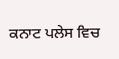ਕਨਾਟ ਪਲੇਸ ਵਿਚ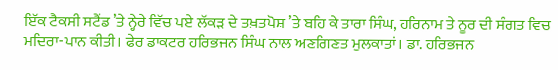ਇੱਕ ਟੈਕਸੀ ਸਟੈਂਡ ’ਤੇ ਨ੍ਹੇਰੇ ਵਿੱਚ ਪਏ ਲੱਕੜ ਦੇ ਤਖ਼ਤਪੋਸ਼ ’ਤੇ ਬਹਿ ਕੇ ਤਾਰਾ ਸਿੰਘ, ਹਰਿਨਾਮ ਤੇ ਨੂਰ ਦੀ ਸੰਗਤ ਵਿਚ ਮਦਿਰਾ-ਪਾਨ ਕੀਤੀ। ਫੇਰ ਡਾਕਟਰ ਹਰਿਭਜਨ ਸਿੰਘ ਨਾਲ ਅਣਗਿਣਤ ਮੁਲਕਾਤਾਂ। ਡਾ. ਹਰਿਭਜਨ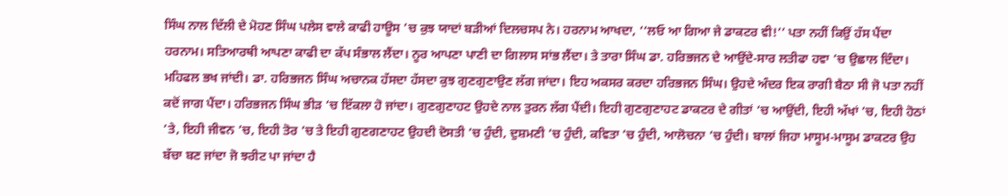ਸਿੰਘ ਨਾਲ ਦਿੱਲੀ ਦੇ ਮੋਹਣ ਸਿੰਘ ਪਲੇਸ ਵਾਲੇ ਕਾਫੀ ਹਾਊਸ ’ਚ ਕੁਝ ਯਾਦਾਂ ਬੜੀਆਂ ਦਿਲਚਸਪ ਨੇ। ਹਰਨਾਮ ਆਖਦਾ, ‘‘ਲਓ ਆ ਗਿਆ ਜੇ ਡਾਕਟਰ ਵੀ!’’ ਪਤਾ ਨਹੀਂ ਕਿਉਂ ਹੱਸ ਪੈਂਦਾ ਹਰਨਾਮ। ਸਤਿਆਰਥੀ ਆਪਣਾ ਕਾਫੀ ਦਾ ਕੱਪ ਸੰਭਾਲ ਲੈਂਦਾ। ਨੂਰ ਆਪਣਾ ਪਾਣੀ ਦਾ ਗਿਲਾਸ ਸਾਂਭ ਲੈਂਦਾ। ਤੇ ਤਾਰਾ ਸਿੰਘ ਡਾ. ਹਰਿਭਜਨ ਦੇ ਆਉਂਦੇ-ਸਾਰ ਲਤੀਫਾ ਹਵਾ ’ਚ ਉਛਾਲ ਦਿੰਦਾ। ਮਹਿਫਲ ਭਖ ਜਾਂਦੀ। ਡਾ. ਹਰਿਭਜਨ ਸਿੰਘ ਅਚਾਨਕ ਹੱਸਦਾ ਹੱਸਦਾ ਕੁਝ ਗੁਣਗੁਣਾਉਣ ਲੱਗ ਜਾਂਦਾ। ਇਹ ਅਕਸਰ ਕਰਦਾ ਹਰਿਭਜਨ ਸਿੰਘ। ਉਹਦੇ ਅੰਦਰ ਇਕ ਰਾਗੀ ਬੈਠਾ ਸੀ ਜੋ ਪਤਾ ਨਹੀਂ ਕਦੋਂ ਜਾਗ ਪੈਂਦਾ। ਹਰਿਭਜਨ ਸਿੰਘ ਭੀੜ ‘ਚ ਇੱਕਲਾ ਹੋ ਜਾਂਦਾ। ਗੁਣਗੁਣਾਹਟ ਉਹਦੇ ਨਾਲ ਤੁਰਨ ਲੱਗ ਪੈਂਦੀ। ਇਹੀ ਗੁਣਗੁਣਾਹਟ ਡਾਕਟਰ ਦੇ ਗੀਤਾਂ ‘ਚ ਆਉਂਦੀ, ਇਹੀ ਅੱਖਾਂ ’ਚ, ਇਹੀ ਹੋਠਾਂ ’ਤੇ, ਇਹੀ ਜੀਵਨ ’ਚ, ਇਹੀ ਤੋਰ ’ਚ ਤੇ ਇਹੀ ਗੁਣਗਣਾਹਟ ਉਹਦੀ ਦੋਸਤੀ ’ਚ ਹੁੰਦੀ, ਦੁਸ਼ਮਣੀ ’ਚ ਹੁੰਦੀ, ਕਵਿਤਾ ’ਚ ਹੁੰਦੀ, ਆਲੋਚਨਾ ’ਚ ਹੁੰਦੀ। ਬਾਲਾਂ ਜਿਹਾ ਮਾਸੂਮ-ਮਾਸੂਮ ਡਾਕਟਰ ਉਹ ਬੱਚਾ ਬਣ ਜਾਂਦਾ ਜੋ ਝਰੀਟ ਪਾ ਜਾਂਦਾ ਹੈ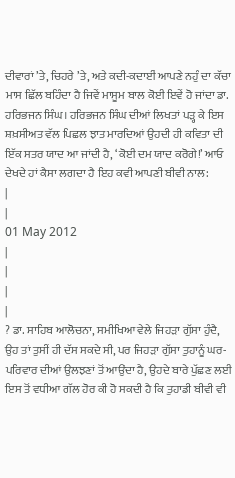ਦੀਵਾਰਾਂ ’ਤੇ, ਚਿਹਰੇ ’ਤੇ, ਅਤੇ ਕਦੀ-ਕਦਾਈਂ ਆਪਣੇ ਨਹੁੰ ਦਾ ਕੱਚਾ ਮਾਸ ਛਿੱਲ ਬਹਿੰਦਾ ਹੈ ਜਿਵੇਂ ਮਾਸੂਮ ਬਾਲ ਕੋਈ ਇਵੇਂ ਹੋ ਜਾਂਦਾ ਡਾ. ਹਰਿਭਜਨ ਸਿੰਘ। ਹਰਿਭਜਨ ਸਿੰਘ ਦੀਆਂ ਲਿਖਤਾਂ ਪੜ੍ਹ ਕੇ ਇਸ ਸ਼ਖ਼ਸੀਅਤ ਵੱਲ ਪਿਛਲ ਝਾਤ ਮਾਰਦਿਆਂ ਉਹਦੀ ਹੀ ਕਵਿਤਾ ਦੀ ਇੱਕ ਸਤਰ ਯਾਦ ਆ ਜਾਂਦੀ ਹੈ, ‘ਕੋਈ ਦਮ ਯਾਦ ਕਰੋਗੇ!’ ਆਓ ਦੇਖਦੇ ਹਾਂ ਕੈਸਾ ਲਗਦਾ ਹੈ ਇਹ ਕਵੀ ਆਪਣੀ ਬੀਵੀ ਨਾਲ:
|
|
01 May 2012
|
|
|
|
? ਡਾ. ਸਾਹਿਬ ਆਲੋਚਨਾ, ਸਮੀਖਿਆ ਵੇਲੇ ਜਿਹੜਾ ਗੁੱਸਾ ਹੁੰਦੈ, ਉਹ ਤਾਂ ਤੁਸੀਂ ਹੀ ਦੱਸ ਸਕਦੇ ਸੀ, ਪਰ ਜਿਹੜਾ ਗੁੱਸਾ ਤੁਹਾਨੂੰ ਘਰ-ਪਰਿਵਾਰ ਦੀਆਂ ਉਲਝਣਾਂ ਤੋਂ ਆਉਂਦਾ ਹੈ, ਉਹਦੇ ਬਾਰੇ ਪੁੱਛਣ ਲਈ ਇਸ ਤੋਂ ਵਧੀਆ ਗੱਲ ਹੋਰ ਕੀ ਹੋ ਸਕਦੀ ਹੈ ਕਿ ਤੁਹਾਡੀ ਬੀਵੀ ਵੀ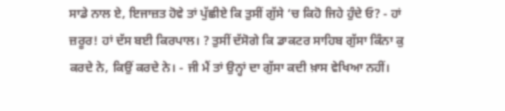ਸਾਡੇ ਨਾਲ ਏ, ਇਜਾਜ਼ਤ ਹੋਵੇ ਤਾਂ ਪੁੱਛੀਏ ਕਿ ਤੁਸੀਂ ਗੁੱਸੇ ‘ਚ ਕਿਹੋ ਜਿਹੇ ਹੁੰਦੇ ਓ? - ਹਾਂ ਜ਼ਰੂਰ! ਹਾਂ ਦੱਸ ਬਈ ਕਿਰਪਾਲ। ? ਤੁਸੀਂ ਦੱਸੋਗੇ ਕਿ ਡਾਕਟਰ ਸਾਹਿਬ ਗੁੱਸਾ ਕਿੰਨਾ ਕੁ ਕਰਦੇ ਨੇ, ਕਿਉਂ ਕਰਦੇ ਨੇ। - ਜੀ ਮੈਂ ਤਾਂ ਉਨ੍ਹਾਂ ਦਾ ਗੁੱਸਾ ਕਦੀ ਖ਼ਾਸ ਵੇਖਿਆ ਨਹੀਂ।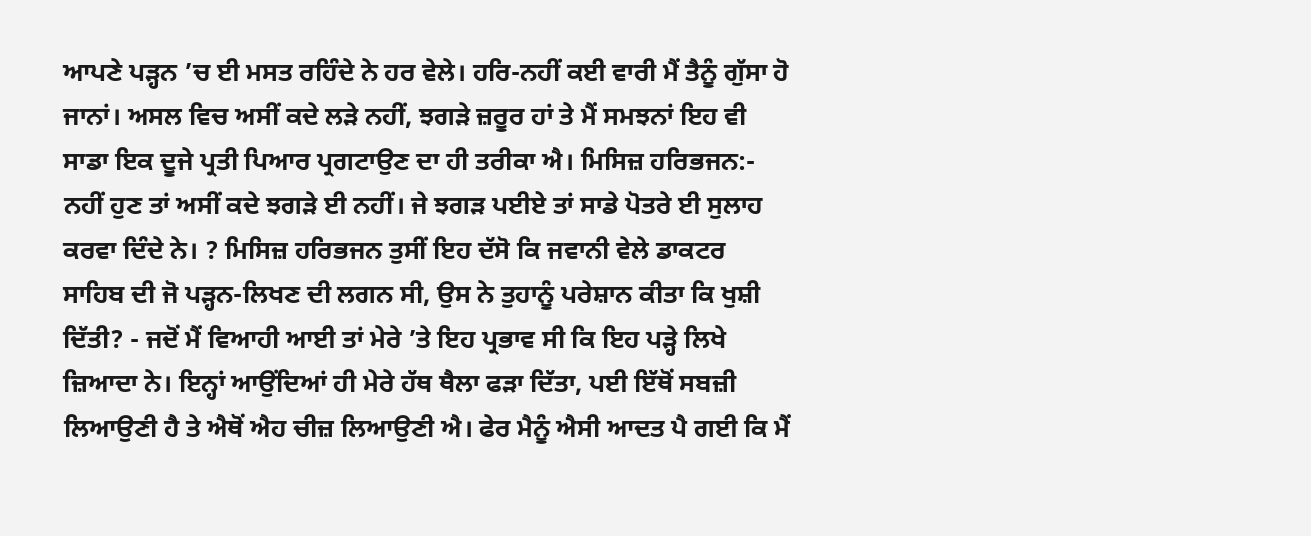ਆਪਣੇ ਪੜ੍ਹਨ ’ਚ ਈ ਮਸਤ ਰਹਿੰਦੇ ਨੇ ਹਰ ਵੇਲੇ। ਹਰਿ-ਨਹੀਂ ਕਈ ਵਾਰੀ ਮੈਂ ਤੈਨੂੰ ਗੁੱਸਾ ਹੋ ਜਾਨਾਂ। ਅਸਲ ਵਿਚ ਅਸੀਂ ਕਦੇ ਲੜੇ ਨਹੀਂ, ਝਗੜੇ ਜ਼ਰੂਰ ਹਾਂ ਤੇ ਮੈਂ ਸਮਝਨਾਂ ਇਹ ਵੀ ਸਾਡਾ ਇਕ ਦੂਜੇ ਪ੍ਰਤੀ ਪਿਆਰ ਪ੍ਰਗਟਾਉਣ ਦਾ ਹੀ ਤਰੀਕਾ ਐ। ਮਿਸਿਜ਼ ਹਰਿਭਜਨ:- ਨਹੀਂ ਹੁਣ ਤਾਂ ਅਸੀਂ ਕਦੇ ਝਗੜੇ ਈ ਨਹੀਂ। ਜੇ ਝਗੜ ਪਈਏ ਤਾਂ ਸਾਡੇ ਪੋਤਰੇ ਈ ਸੁਲਾਹ ਕਰਵਾ ਦਿੰਦੇ ਨੇ। ? ਮਿਸਿਜ਼ ਹਰਿਭਜਨ ਤੁਸੀਂ ਇਹ ਦੱਸੋ ਕਿ ਜਵਾਨੀ ਵੇਲੇ ਡਾਕਟਰ ਸਾਹਿਬ ਦੀ ਜੋ ਪੜ੍ਹਨ-ਲਿਖਣ ਦੀ ਲਗਨ ਸੀ, ਉਸ ਨੇ ਤੁਹਾਨੂੰ ਪਰੇਸ਼ਾਨ ਕੀਤਾ ਕਿ ਖੁਸ਼ੀ ਦਿੱਤੀ? - ਜਦੋਂ ਮੈਂ ਵਿਆਹੀ ਆਈ ਤਾਂ ਮੇਰੇ ’ਤੇ ਇਹ ਪ੍ਰਭਾਵ ਸੀ ਕਿ ਇਹ ਪੜ੍ਹੇ ਲਿਖੇ ਜ਼ਿਆਦਾ ਨੇ। ਇਨ੍ਹਾਂ ਆਉਂਦਿਆਂ ਹੀ ਮੇਰੇ ਹੱਥ ਥੈਲਾ ਫੜਾ ਦਿੱਤਾ, ਪਈ ਇੱਥੋਂ ਸਬਜ਼ੀ ਲਿਆਉਣੀ ਹੈ ਤੇ ਐਥੋਂ ਐਹ ਚੀਜ਼ ਲਿਆਉਣੀ ਐ। ਫੇਰ ਮੈਨੂੰ ਐਸੀ ਆਦਤ ਪੈ ਗਈ ਕਿ ਮੈਂ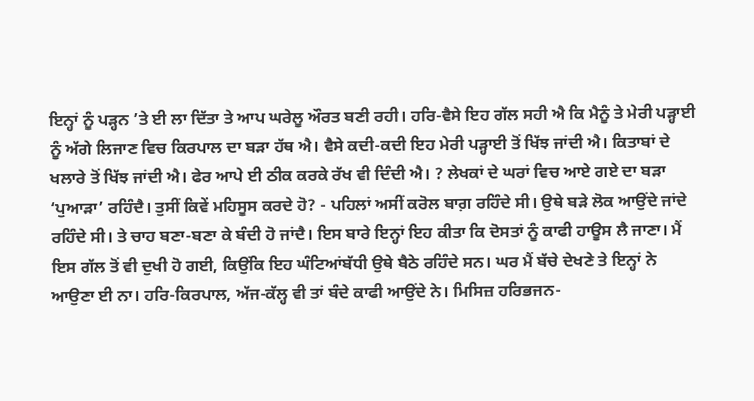ਇਨ੍ਹਾਂ ਨੂੰ ਪੜ੍ਹਨ ’ਤੇ ਈ ਲਾ ਦਿੱਤਾ ਤੇ ਆਪ ਘਰੇਲੂ ਔਰਤ ਬਣੀ ਰਹੀ। ਹਰਿ-ਵੈਸੇ ਇਹ ਗੱਲ ਸਹੀ ਐ ਕਿ ਮੈਨੂੰ ਤੇ ਮੇਰੀ ਪੜ੍ਹਾਈ ਨੂੰ ਅੱਗੇ ਲਿਜਾਣ ਵਿਚ ਕਿਰਪਾਲ ਦਾ ਬੜਾ ਹੱਥ ਐ। ਵੈਸੇ ਕਦੀ-ਕਦੀ ਇਹ ਮੇਰੀ ਪੜ੍ਹਾਈ ਤੋਂ ਖਿੱਝ ਜਾਂਦੀ ਐ। ਕਿਤਾਬਾਂ ਦੇ ਖਲਾਰੇ ਤੋਂ ਖਿੱਝ ਜਾਂਦੀ ਐ। ਫੇਰ ਆਪੇ ਈ ਠੀਕ ਕਰਕੇ ਰੱਖ ਵੀ ਦਿੰਦੀ ਐ। ? ਲੇਖਕਾਂ ਦੇ ਘਰਾਂ ਵਿਚ ਆਏ ਗਏ ਦਾ ਬੜਾ ‘ਪੁਆੜਾ’ ਰਹਿੰਦੈ। ਤੁਸੀਂ ਕਿਵੇਂ ਮਹਿਸੂਸ ਕਰਦੇ ਹੋ? - ਪਹਿਲਾਂ ਅਸੀਂ ਕਰੋਲ ਬਾਗ਼ ਰਹਿੰਦੇ ਸੀ। ਉਥੇ ਬੜੇ ਲੋਕ ਆਉਂਦੇ ਜਾਂਦੇ ਰਹਿੰਦੇ ਸੀ। ਤੇ ਚਾਹ ਬਣਾ-ਬਣਾ ਕੇ ਬੰਦੀ ਹੋ ਜਾਂਦੈ। ਇਸ ਬਾਰੇ ਇਨ੍ਹਾਂ ਇਹ ਕੀਤਾ ਕਿ ਦੋਸਤਾਂ ਨੂੰ ਕਾਫੀ ਹਾਊਸ ਲੈ ਜਾਣਾ। ਮੈਂ ਇਸ ਗੱਲ ਤੋਂ ਵੀ ਦੁਖੀ ਹੋ ਗਈ, ਕਿਉਂਕਿ ਇਹ ਘੰਟਿਆਂਬੱਧੀ ਉਥੇ ਬੈਠੇ ਰਹਿੰਦੇ ਸਨ। ਘਰ ਮੈਂ ਬੱਚੇ ਦੇਖਣੇ ਤੇ ਇਨ੍ਹਾਂ ਨੇ ਆਉਣਾ ਈ ਨਾ। ਹਰਿ-ਕਿਰਪਾਲ, ਅੱਜ-ਕੱਲ੍ਹ ਵੀ ਤਾਂ ਬੰਦੇ ਕਾਫੀ ਆਉਂਦੇ ਨੇ। ਮਿਸਿਜ਼ ਹਰਿਭਜਨ-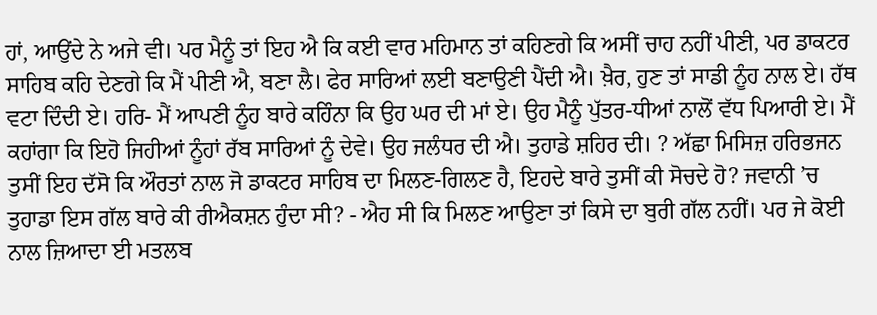ਹਾਂ, ਆਉਂਦੇ ਨੇ ਅਜੇ ਵੀ। ਪਰ ਮੈਨੂੰ ਤਾਂ ਇਹ ਐ ਕਿ ਕਈ ਵਾਰ ਮਹਿਮਾਨ ਤਾਂ ਕਹਿਣਗੇ ਕਿ ਅਸੀਂ ਚਾਹ ਨਹੀਂ ਪੀਣੀ, ਪਰ ਡਾਕਟਰ ਸਾਹਿਬ ਕਹਿ ਦੇਣਗੇ ਕਿ ਮੈਂ ਪੀਣੀ ਐ, ਬਣਾ ਲੈ। ਫੇਰ ਸਾਰਿਆਂ ਲਈ ਬਣਾਉਣੀ ਪੈਂਦੀ ਐ। ਖ਼ੈਰ, ਹੁਣ ਤਾਂ ਸਾਡੀ ਨੂੰਹ ਨਾਲ ਏ। ਹੱਥ ਵਟਾ ਦਿੰਦੀ ਏ। ਹਰਿ- ਮੈਂ ਆਪਣੀ ਨੂੰਹ ਬਾਰੇ ਕਹਿੰਨਾ ਕਿ ਉਹ ਘਰ ਦੀ ਮਾਂ ਏ। ਉਹ ਮੈਨੂੰ ਪੁੱਤਰ-ਧੀਆਂ ਨਾਲੋਂ ਵੱਧ ਪਿਆਰੀ ਏ। ਮੈਂ ਕਹਾਂਗਾ ਕਿ ਇਹੋ ਜਿਹੀਆਂ ਨੂੰਹਾਂ ਰੱਬ ਸਾਰਿਆਂ ਨੂੰ ਦੇਵੇ। ਉਹ ਜਲੰਧਰ ਦੀ ਐ। ਤੁਹਾਡੇ ਸ਼ਹਿਰ ਦੀ। ? ਅੱਛਾ ਮਿਸਿਜ਼ ਹਰਿਭਜਨ ਤੁਸੀਂ ਇਹ ਦੱਸੋ ਕਿ ਔਰਤਾਂ ਨਾਲ ਜੋ ਡਾਕਟਰ ਸਾਹਿਬ ਦਾ ਮਿਲਣ-ਗਿਲਣ ਹੈ, ਇਹਦੇ ਬਾਰੇ ਤੁਸੀਂ ਕੀ ਸੋਚਦੇ ਹੋ? ਜਵਾਨੀ ’ਚ ਤੁਹਾਡਾ ਇਸ ਗੱਲ ਬਾਰੇ ਕੀ ਰੀਐਕਸ਼ਨ ਹੁੰਦਾ ਸੀ? - ਐਹ ਸੀ ਕਿ ਮਿਲਣ ਆਉਣਾ ਤਾਂ ਕਿਸੇ ਦਾ ਬੁਰੀ ਗੱਲ ਨਹੀਂ। ਪਰ ਜੇ ਕੋਈ ਨਾਲ ਜ਼ਿਆਦਾ ਈ ਮਤਲਬ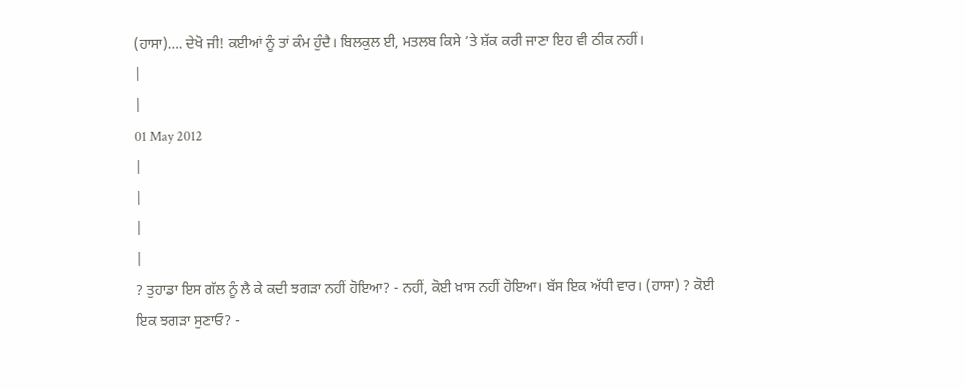(ਹਾਸਾ)…. ਦੇਖੋ ਜੀ! ਕਈਆਂ ਨੂੰ ਤਾਂ ਕੰਮ ਹੁੰਦੈ। ਬਿਲਕੁਲ ਈ, ਮਤਲਬ ਕਿਸੇ ’ਤੇ ਸ਼ੱਕ ਕਰੀ ਜਾਣਾ ਇਹ ਵੀ ਠੀਕ ਨਹੀਂ।
|
|
01 May 2012
|
|
|
|
? ਤੁਹਾਡਾ ਇਸ ਗੱਲ ਨੂੰ ਲੈ ਕੇ ਕਦੀ ਝਗੜਾ ਨਹੀਂ ਹੋਇਆ? - ਨਹੀਂ, ਕੋਈ ਖ਼ਾਸ ਨਹੀਂ ਹੋਇਆ। ਬੱਸ ਇਕ ਅੱਧੀ ਵਾਰ। (ਹਾਸਾ) ? ਕੋਈ ਇਕ ਝਗੜਾ ਸੁਣਾਓ? -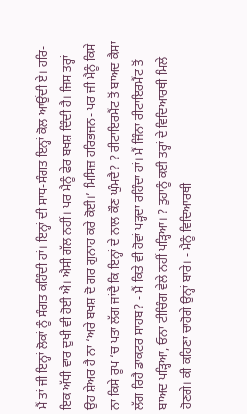ਮੈਂ ਤਾਂ ਜੀ ਇਨ੍ਹਾਂ ਲੋਕਾਂ ਨੂੰ ਸੰਗਤ ਕਹਿੰਦੀ ਹਾਂ। ਇਨ੍ਹਾਂ ਦੀ ਸਾਧ-ਸੰਗਤ ਇਨ੍ਹਾਂ ਕੋਲ ਆਉਂਦੀ ਏ। ਹਰਿ- ਇਕ ਅੱਧੀ ਵਾਰ ਦੁਖੀ ਵੀ ਹੋਈ ਐ। ਐਸੀ ਗੱਲ ਨਹੀਂ। ਪਰ ਮੈਨੂੰ ਫੇਰ ਬਖਸ਼ ਦਿੰਦੀ ਹੈ। ਜਿਸ ਤਰ੍ਹਾਂ ਉਹ ਸ਼ੇਅਰ ਹੈ ਨਾ ‘ਅਰੇ ਬਖਸ਼ ਦੋ ਗਰ ਗੁਨਾਹ ਕਰੇ ਕੋਈ।’ ਮਿਸਿਜ਼ ਹਰਿਭਜਨ- ਪਰ ਜੀ ਮੈਨੂੰ ਕਿਸੇ ਨਾ ਕਿਸੇ ਰੂਪ ‘ਚ ਪਤਾ ਲੱਗ ਜਾਂਦੈ ਕਿ ਇਨ੍ਹਾਂ ਦੇ ਨਾਲ ਕੌਣ ਘੁੰਮਦੈ? ? ਰੀਟਾਇਰਮੈਂਟ ਤੋਂ ਬਾਅਦ ਕੈਸਾ ਲੱਗ ਰਿਹੈ ਡਾਕਟਰ ਸਾਹਬ? - ਮੈਂ ਕਿਤੇ ਵੀ ਹੋਵਾਂ ਪੜ੍ਹਦਾ ਰਹਿੰਦਾ ਹਾਂ। ਮੈਂ ਜਿੰਨਾ ਰੀਟਾਇਰਮੈਂਟ ਤੋਂ ਬਾਅਦ ਪੜ੍ਹਿਆ, ਓਨਾ ਟੀਚਿੰਗ ਵੇਲੇ ਨਹੀਂ ਪੜ੍ਹਿਆ। ? ਤੁਹਾਨੂੰ ਕਈ ਤਰ੍ਹਾਂ ਦੇ ਵਿਦਿਆਰਥੀ ਮਿਲੇ ਹੋਣਗੇ। ਕੀ ਕਹਿਣਾ ਚਾਹੋਗੇ ਉਨ੍ਹਾਂ ਬਾਰੇ। - ਮੈਨੂੰ ਵਿਦਿਆਰਥੀ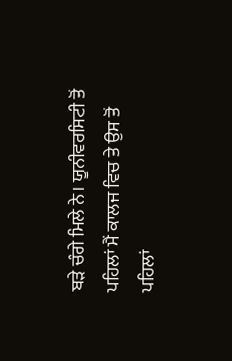ਬੜੇ ਚੰਗੇ ਮਿਲੇ ਨੇ। ਯੂਨੀਵਰਸਿਟੀ ਤੋਂ ਪਹਿਲਾਂ ਮੈਂ ਕਾਲਜ ਵਿਚ ਤੇ ਉਸ ਤੋਂ ਪਹਿਲਾਂ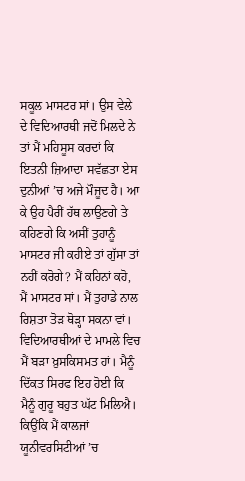ਸਕੂਲ ਮਾਸਟਰ ਸਾਂ। ਉਸ ਵੇਲੇ ਦੇ ਵਿਦਿਆਰਥੀ ਜਦੋਂ ਮਿਲਦੇ ਨੇ ਤਾਂ ਮੈਂ ਮਹਿਸੂਸ ਕਰਦਾਂ ਕਿ ਇਤਨੀ ਜ਼ਿਆਦਾ ਸਵੱਛਤਾ ਏਸ ਦੁਨੀਆਂ ’ਚ ਅਜੇ ਮੌਜੂਦ ਹੈ। ਆ ਕੇ ਉਹ ਪੈਰੀਂ ਹੱਥ ਲਾਉਣਗੇ ਤੇ ਕਹਿਣਗੇ ਕਿ ਅਸੀਂ ਤੁਹਾਨੂੰ ਮਾਸਟਰ ਜੀ ਕਹੀਏ ਤਾਂ ਗੁੱਸਾ ਤਾਂ ਨਹੀਂ ਕਰੋਗੇ? ਮੈਂ ਕਹਿਨਾਂ ਕਹੋ, ਮੈਂ ਮਾਸਟਰ ਸਾਂ। ਮੈਂ ਤੁਹਾਡੇ ਨਾਲ ਰਿਸ਼ਤਾ ਤੋੜ ਥੋੜ੍ਹਾ ਸਕਨਾ ਵਾਂ। ਵਿਦਿਆਰਥੀਆਂ ਦੇ ਮਾਮਲੇ ਵਿਚ ਮੈਂ ਬੜਾ ਖ਼ੁਸਕਿਸਮਤ ਹਾਂ। ਮੈਨੂੰ ਦਿੱਕਤ ਸਿਰਫ ਇਹ ਹੋਈ ਕਿ ਮੈਨੂੰ ਗੁਰੂ ਬਹੁਤ ਘੱਟ ਮਿਲਿਐ। ਕਿਉਂਕਿ ਮੈਂ ਕਾਲਜਾਂ ਯੂਨੀਵਰਸਿਟੀਆਂ ’ਚ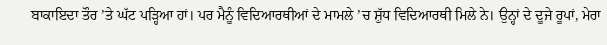ਬਾਕਾਇਦਾ ਤੌਰ ’ਤੇ ਘੱਟ ਪੜ੍ਹਿਆ ਹਾਂ। ਪਰ ਮੈਨੂੰ ਵਿਦਿਆਰਥੀਆਂ ਦੇ ਮਾਮਲੇ ’ਚ ਸ਼ੁੱਧ ਵਿਦਿਆਰਥੀ ਮਿਲੇ ਨੇ। ਉਨ੍ਹਾਂ ਦੇ ਦੂਜੇ ਰੂਪਾਂ, ਮੇਰਾ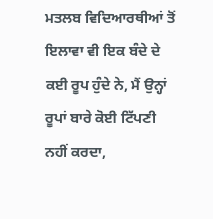ਮਤਲਬ ਵਿਦਿਆਰਥੀਆਂ ਤੋਂ ਇਲਾਵਾ ਵੀ ਇਕ ਬੰਦੇ ਦੇ ਕਈ ਰੂਪ ਹੁੰਦੇ ਨੇ, ਮੈਂ ਉਨ੍ਹਾਂ ਰੂਪਾਂ ਬਾਰੇ ਕੋਈ ਟਿੱਪਣੀ ਨਹੀਂ ਕਰਦਾ,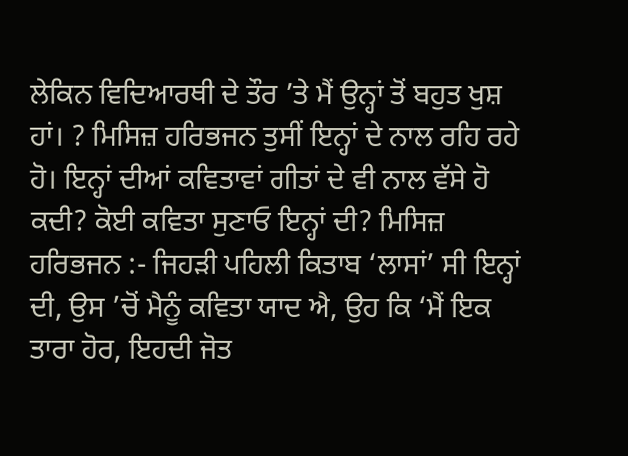ਲੇਕਿਨ ਵਿਦਿਆਰਥੀ ਦੇ ਤੌਰ ’ਤੇ ਮੈਂ ਉਨ੍ਹਾਂ ਤੋਂ ਬਹੁਤ ਖੁਸ਼ ਹਾਂ। ? ਮਿਸਿਜ਼ ਹਰਿਭਜਨ ਤੁਸੀਂ ਇਨ੍ਹਾਂ ਦੇ ਨਾਲ ਰਹਿ ਰਹੇ ਹੋ। ਇਨ੍ਹਾਂ ਦੀਆਂ ਕਵਿਤਾਵਾਂ ਗੀਤਾਂ ਦੇ ਵੀ ਨਾਲ ਵੱਸੇ ਹੋ ਕਦੀ? ਕੋਈ ਕਵਿਤਾ ਸੁਣਾਓ ਇਨ੍ਹਾਂ ਦੀ? ਮਿਸਿਜ਼ ਹਰਿਭਜਨ :- ਜਿਹੜੀ ਪਹਿਲੀ ਕਿਤਾਬ ‘ਲਾਸਾਂ’ ਸੀ ਇਨ੍ਹਾਂ ਦੀ, ਉਸ ’ਚੋਂ ਮੈਨੂੰ ਕਵਿਤਾ ਯਾਦ ਐ, ਉਹ ਕਿ ‘ਮੈਂ ਇਕ ਤਾਰਾ ਹੋਰ, ਇਹਦੀ ਜੋਤ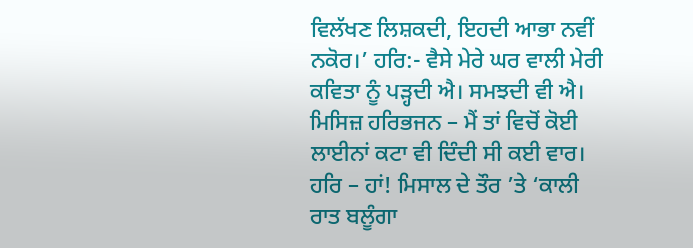ਵਿਲੱਖਣ ਲਿਸ਼ਕਦੀ, ਇਹਦੀ ਆਭਾ ਨਵੀਂ ਨਕੋਰ।’ ਹਰਿ:- ਵੈਸੇ ਮੇਰੇ ਘਰ ਵਾਲੀ ਮੇਰੀ ਕਵਿਤਾ ਨੂੰ ਪੜ੍ਹਦੀ ਐ। ਸਮਝਦੀ ਵੀ ਐ। ਮਿਸਿਜ਼ ਹਰਿਭਜਨ – ਮੈਂ ਤਾਂ ਵਿਚੋਂ ਕੋਈ ਲਾਈਨਾਂ ਕਟਾ ਵੀ ਦਿੰਦੀ ਸੀ ਕਈ ਵਾਰ। ਹਰਿ – ਹਾਂ! ਮਿਸਾਲ ਦੇ ਤੌਰ ’ਤੇ ‘ਕਾਲੀ ਰਾਤ ਬਲੂੰਗਾ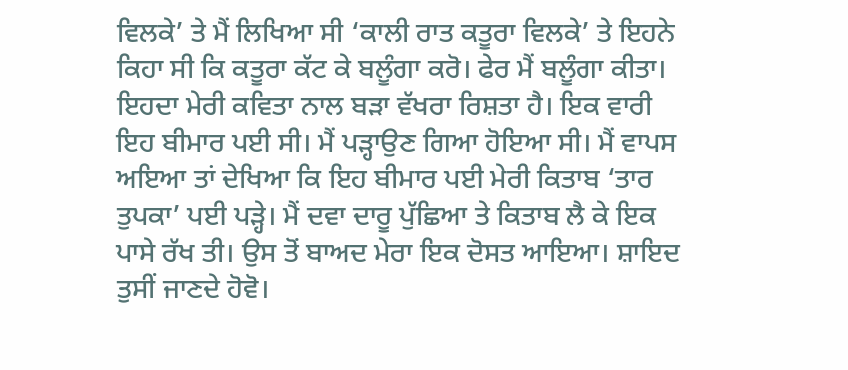ਵਿਲਕੇ’ ਤੇ ਮੈਂ ਲਿਖਿਆ ਸੀ ‘ਕਾਲੀ ਰਾਤ ਕਤੂਰਾ ਵਿਲਕੇ’ ਤੇ ਇਹਨੇ ਕਿਹਾ ਸੀ ਕਿ ਕਤੂਰਾ ਕੱਟ ਕੇ ਬਲੂੰਗਾ ਕਰੋ। ਫੇਰ ਮੈਂ ਬਲੂੰਗਾ ਕੀਤਾ। ਇਹਦਾ ਮੇਰੀ ਕਵਿਤਾ ਨਾਲ ਬੜਾ ਵੱਖਰਾ ਰਿਸ਼ਤਾ ਹੈ। ਇਕ ਵਾਰੀ ਇਹ ਬੀਮਾਰ ਪਈ ਸੀ। ਮੈਂ ਪੜ੍ਹਾਉਣ ਗਿਆ ਹੋਇਆ ਸੀ। ਮੈਂ ਵਾਪਸ ਅਇਆ ਤਾਂ ਦੇਖਿਆ ਕਿ ਇਹ ਬੀਮਾਰ ਪਈ ਮੇਰੀ ਕਿਤਾਬ ‘ਤਾਰ ਤੁਪਕਾ’ ਪਈ ਪੜ੍ਹੇ। ਮੈਂ ਦਵਾ ਦਾਰੂ ਪੁੱਛਿਆ ਤੇ ਕਿਤਾਬ ਲੈ ਕੇ ਇਕ ਪਾਸੇ ਰੱਖ ਤੀ। ਉਸ ਤੋਂ ਬਾਅਦ ਮੇਰਾ ਇਕ ਦੋਸਤ ਆਇਆ। ਸ਼ਾਇਦ ਤੁਸੀਂ ਜਾਣਦੇ ਹੋਵੋ।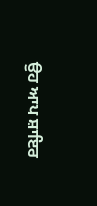ਉਹ ਆਪ ਸ਼ਾਇਰ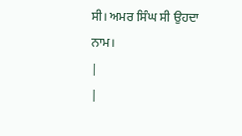ਸੀ। ਅਮਰ ਸਿੰਘ ਸੀ ਉਹਦਾ ਨਾਮ।
|
|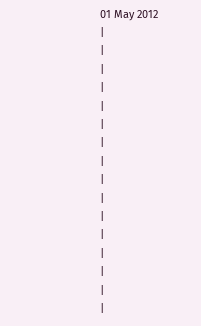01 May 2012
|
|
|
|
|
|
|
|
|
|
|
|
|
|
|
|